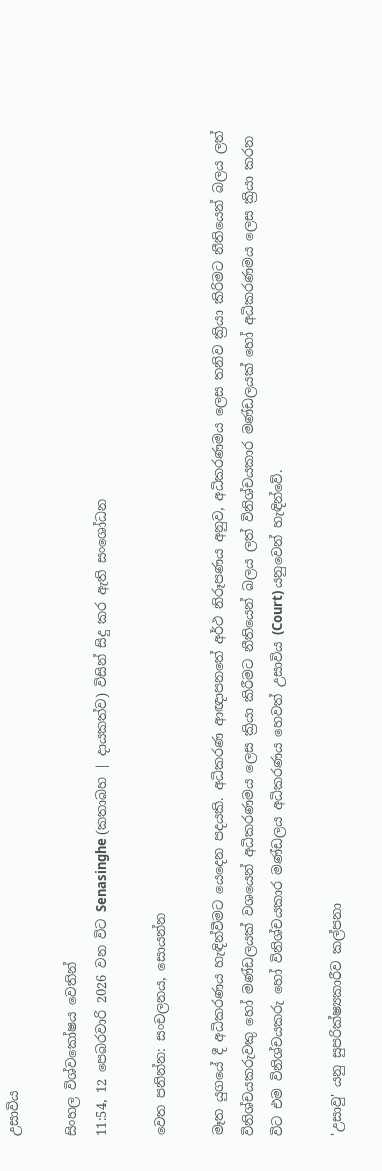උසාවිය

සිංහල විශ්වකෝෂය වෙතින්
11:54, 12 පෙබරවාරි 2026 වන විට Senasinghe (කතාබහ | දායකත්ව) විසින් සිදු කර ඇති සංශෝධන

වෙත පනින්න: සංචලනය, සොයන්න

මෑත යුගයේ දී අධිකරණය හැඳින්වීමට යෙදෙන පදයකි. අධිකරණ ආඥාපනතේ අර්ථ නිරූපණය අනුව, අධිකරණමය ලෙස තනිව ක්‍රියා කිරිමට නීතියෙන් බලය ලත් විනිශ්චයකරුවකු හෝ මණ්ඩලයක් වශයෙන් අධිකරණමය ලෙස ක්‍රියා කිරීමට නීතියෙන් බලය ලත් විනිශ්චයකාර මණ්ඩලයක් හෝ අධිකරණමය ලෙස ක්‍රියා කරන විට එම විනිශ්චයකරු හෝ විනිශ්චයකාර මණ්ඩලය අධිකරණය හෙවත් උසාවිය (Court) යනුවෙන් හැඳින්වේ.

'උසාවු' යනු සුපරික්ෂ්‍යකාරීව කල්පනා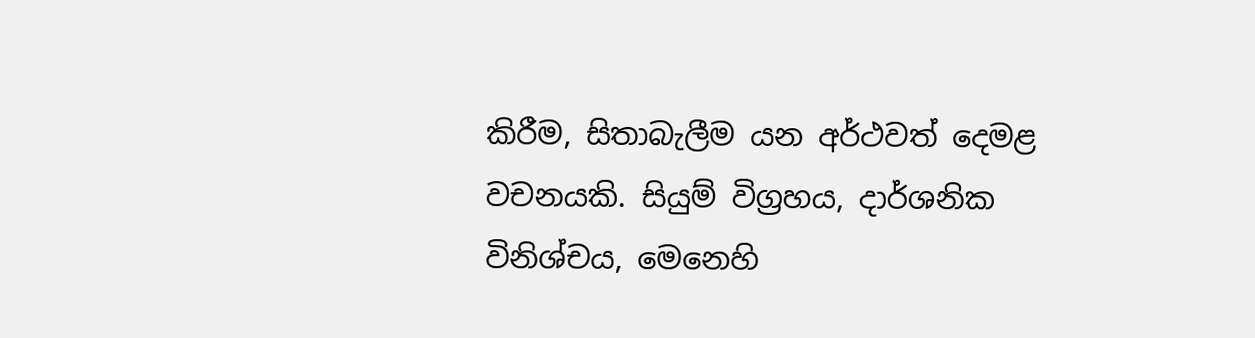කිරීම, සිතාබැලීම යන අර්ථවත් දෙමළ වචනයකි. සියුම් විග්‍රහය, දාර්ශනික විනිශ්චය, මෙනෙහි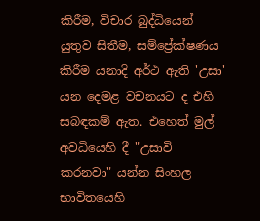කිරීම, විචාර බුද්ධියෙන් යුතුව සිතීම, සම්ප්‍රේක්ෂණය කිරීම යනාදි අර්ථ ඇති 'උසා' යන දෙමළ වචනයට ද එහි සබඳකම් ඇත. එහෙත් මුල් අවධියෙහි දී "උසාවි කරනවා" යන්න සිංහල භාවිතයෙහි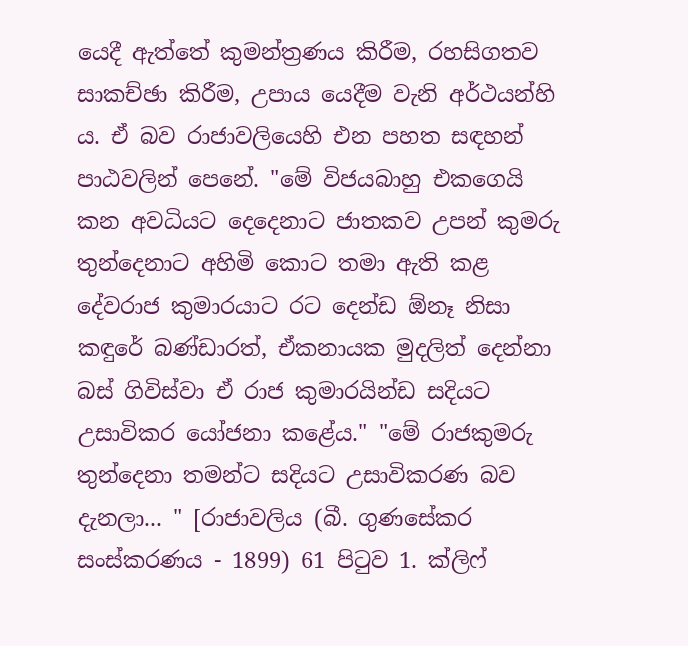යෙදී ඇත්තේ කුමන්ත්‍රණය කිරීම, රහසිගතව සාකච්ඡා කිරීම, උපාය යෙදීම වැනි අර්ථයන්හි ය. ඒ බව රාජාවලියෙහි එන පහත සඳහන් පාඨවලින් පෙනේ. "මේ විජයබාහු එකගෙයි කන අවධියට දෙදෙනාට ජාතකව උපන් කුමරු තුන්දෙනාට අහිමි කොට තමා ඇති කළ දේවරාජ කුමාරයාට රට දෙන්ඩ ඕනෑ නිසා කඳුරේ බණ්ඩාරත්, ඒකනායක මුදලිත් දෙන්නා බස් ගිවිස්වා ඒ රාජ කුමාරයින්ඩ සදියට උසාවිකර යෝජනා කළේය." "මේ රාජකුමරු තුන්දෙනා තමන්ට සදියට උසාවිකරණ බව දැනලා... " [රාජාවලිය (බී. ගුණසේකර සංස්කරණය - 1899) 61 පිටුව 1. ක්ලිෆ්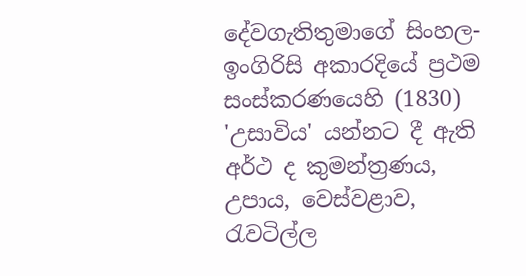දේවගැතිතුමාගේ සිංහල-ඉංගිරිසි අකාරදියේ ප්‍රථම සංස්කරණයෙහි (1830) 'උසාවිය' යන්නට දී ඇති අර්ථ ද කුමන්ත්‍රණය, උපාය, වෙස්වළාව, රැවටිල්ල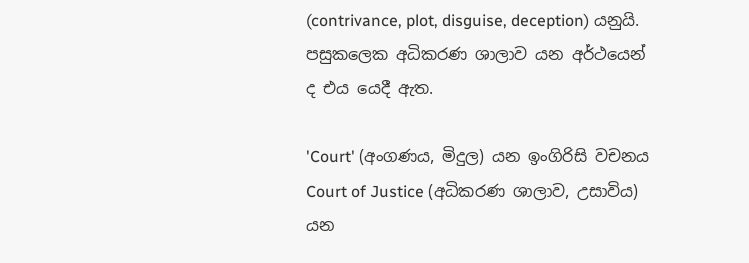(contrivance, plot, disguise, deception) යනුයි. පසුකලෙක අධිකරණ ශාලාව යන අර්ථයෙන් ද එය යෙදී ඇත.

'Court' (අංගණය, මිදුල) යන ඉංගිරිසි වචනය Court of Justice (අධිකරණ ශාලාව, උසාවිය) යන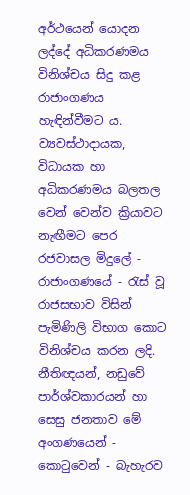අර්ථයෙන් යොදන ලද්දේ අධිකරණමය විනිශ්චය සිදු කළ රාජාංගණය හැඳින්වීමට ය. ව්‍යවස්ථාදායක, විධායක හා අධිකරණමය බලතල වෙන් වෙන්ව ක්‍රියාවට නැඟීමට පෙර රජවාසල මිදුලේ - රාජාංගණයේ - රැස් වූ රාජසභාව විසින් පැමිණිලි විභාග කොට විනිශ්චය කරන ලදි. නීතිඥයන්, නඩුවේ පාර්ශ්වකාරයන් හා සෙසු ජනතාව මේ අංගණයෙන් - කොටුවෙන් - බැහැරව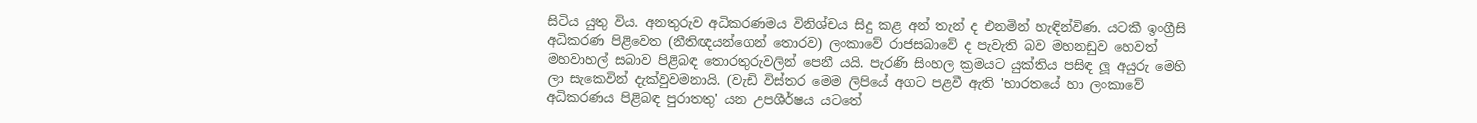සිටිය යුතු විය. අනතුරුව අධිකරණමය විනිශ්චය සිදු කළ අන් තැන් ද එනමින් හැඳින්විණ. යටකී ඉංග්‍රීසි අධිකරණ පිළිවෙත (නීතිඥයන්ගෙන් තොරව) ලංකාවේ රාජසබාවේ ද පැවැති බව මහනඩුව හෙවත් මහවාහල් සබාව පිළිබඳ තොරතුරුවලින් පෙනී යයි. පැරණි සිංහල ක්‍රමයට යුක්තිය පසිඳ ලූ අයුරු මෙහි ලා සැකෙවින් දැක්වුවමනායි. (වැඩි විස්තර මෙම ලිපියේ අගට පළවී ඇති 'භාරතයේ හා ලංකාවේ අධිකරණය පිළිබඳ පුරාතතු' යන උපශීර්ෂය යටතේ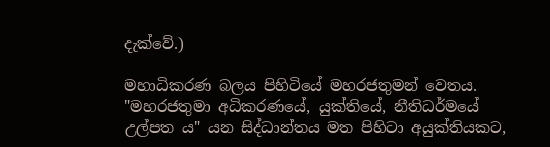දැක්වේ.)

මහාධිකරණ බලය පිහිටියේ මහරජතුමන් වෙතය. "මහරජතුමා අධිකරණයේ, යුක්තියේ, නීතිධර්මයේ උල්පත ය" යන සිද්ධාන්තය මත පිහිටා අයුක්තියකට,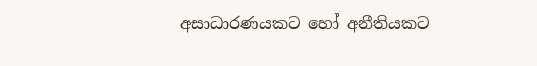අසාධාරණයකට හෝ අනීතියකට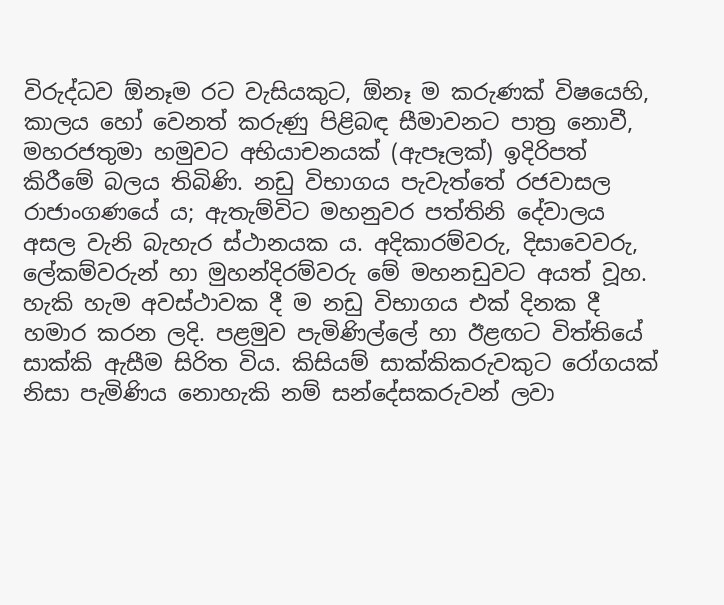විරුද්ධව ඕනෑම රට වැසියකුට, ඕනෑ ම කරුණක් විෂයෙහි, කාලය හෝ වෙනත් කරුණු පිළිබඳ සීමාවනට පාත්‍ර නොවී, මහරජතුමා හමුවට අභියාචනයක් (ඇපෑලක්) ඉදිරිපත් කිරීමේ බලය තිබිණි. නඩු විභාගය පැවැත්තේ රජවාසල රාජාංගණයේ ය; ඇතැම්විට මහනුවර පත්තිනි දේවාලය අසල වැනි බැහැර ස්ථානයක ය. අදිකාරම්වරු, දිසාවෙවරු, ලේකම්වරුන් හා මුහන්දිරම්වරු මේ මහනඩුවට අයත් වූහ. හැකි හැම අවස්ථාවක දී ම නඩු විභාගය එක් දිනක දී හමාර කරන ලදි. පළමුව පැමිණිල්ලේ හා ඊළඟට විත්තියේ සාක්කි ඇසීම සිරිත විය. කිසියම් සාක්කිකරුවකුට රෝගයක් නිසා පැමිණිය නොහැකි නම් සන්දේසකරුවන් ලවා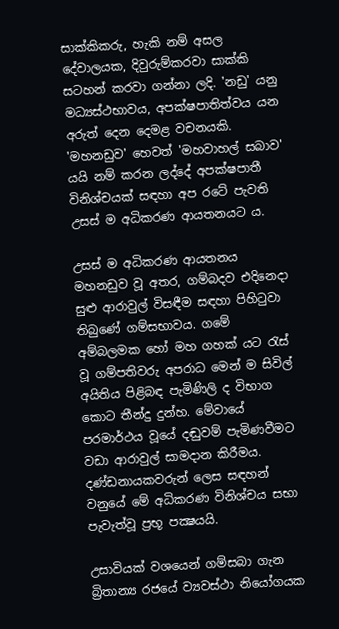සාක්කිකරු, හැකි නම් අසල දේවාලයක, දිවුරුම්කරවා සාක්කි සටහන් කරවා ගන්නා ලදි. 'නඩු' යනු මධ්‍යස්ථභාවය, අපක්ෂපාතිත්වය යන අරුත් දෙන දෙමළ වචනයකි. 'මහනඩුව' හෙවත් 'මහවාහල් සබාව' යයි නම් කරන ලද්දේ අපක්ෂපාතී විනිශ්චයක් සඳහා අප රටේ පැවති උසස් ම අධිකරණ ආයතනයට ය.

උසස් ම අධිකරණ ආයතනය මහනඩුව වූ අතර, ගම්බදව එදිනෙදා සුළු ආරාවුල් විසඳීම සඳහා පිහිටුවා තිබුණේ ගම්සභාවය. ගමේ අම්බලමක හෝ මහ ගහක් යට රැස් වූ ගම්පතිවරු අපරාධ මෙන් ම සිවිල් අයිතිය පිළිබඳ පැමිණිලි ද විභාග කොට තීන්දු දුන්හ. මේවායේ පරමාර්ථය වූයේ දඬුවම් පැමිණවීමට වඩා ආරාවුල් සාමදාන කිරීමය. දණ්ඩනායකවරුන් ලෙස සඳහන් වනුයේ මේ අධිකරණ විනිශ්චය සභා පැවැත්වූ ප්‍රභූ පක්‍ෂයයි.

උසාවියක් වශයෙන් ගම්සබා ගැන බ්‍රිතාන්‍ය රජයේ ව්‍යවස්ථා නියෝගයක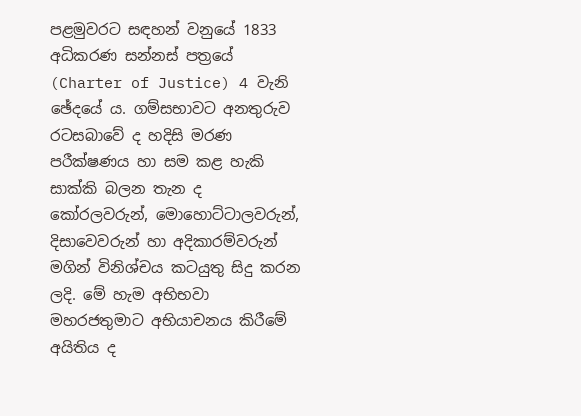පළමුවරට සඳහන් වනුයේ 1833 අධිකරණ සන්නස් පත්‍රයේ (Charter of Justice) 4 වැනි ඡේදයේ ය. ගම්සභාවට අනතුරුව රටසබාවේ ද හදිසි මරණ පරීක්ෂණය හා සම කළ හැකි සාක්කි බලන තැන ද කෝරලවරුන්, මොහොට්ටාලවරුන්, දිසාවෙවරුන් හා අදිකාරම්වරුන් මගින් විනිශ්චය කටයුතු සිදු කරන ලදි. මේ හැම අභිභවා මහරජතුමාට අභියාචනය කිරීමේ අයිතිය ද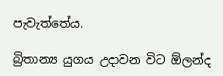පැවැත්තේය.

බ්‍රිතාන්‍ය යුගය උදාවන විට ඕලන්ද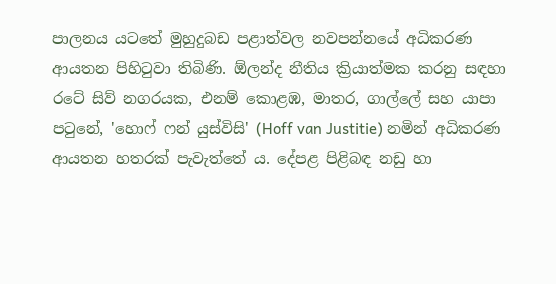පාලනය යටතේ මුහුදුබඩ පළාත්වල නවපන්නයේ අධිකරණ ආයතන පිහිටුවා තිබිණි. ඕලන්ද නීතිය ක්‍රියාත්මක කරනු සඳහා රටේ සිව් නගරයක, එනම් කොළඹ, මාතර, ගාල්ලේ සහ යාපා පටුනේ, 'හොෆ් ෆන් යුස්විසි' (Hoff van Justitie) නමින් අධිකරණ ආයතන හතරක් පැවැත්තේ ය. දේපළ පිළිබඳ නඩු හා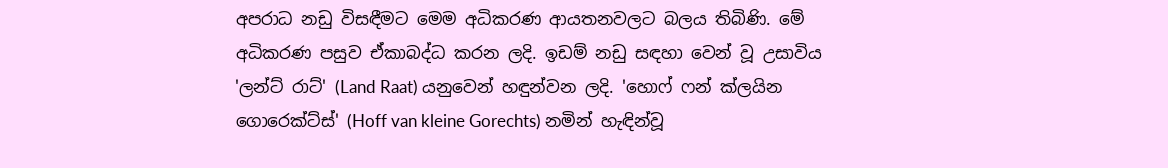අපරාධ නඩු විසඳීමට මෙම අධිකරණ ආයතනවලට බලය තිබිණි. මේ අධිකරණ පසුව ඒකාබද්ධ කරන ලදි. ඉඩම් නඩු සඳහා වෙන් වූ උසාවිය 'ලන්ට් රාට්' (Land Raat) යනුවෙන් හඳුන්වන ලදි. 'හොෆ් ෆන් ක්ලයින ගොරෙක්ට්ස්' (Hoff van kleine Gorechts) නමින් හැඳින්වූ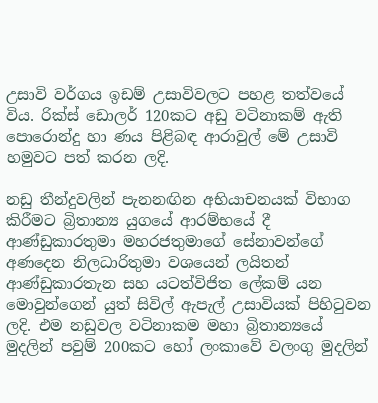උසාවි වර්ගය ඉඩම් උසාවිවලට පහළ තත්වයේ විය. රික්ස් ඩොලර් 120කට අඩු වටිනාකම් ඇති පොරොන්දු හා ණය පිළිබඳ ආරාවුල් මේ උසාවි හමුවට පත් කරන ලදි.

නඩු තීන්දුවලින් පැනනඟින අභියාචනයක් විභාග කිරීමට බ්‍රිතාන්‍ය යුගයේ ආරම්භයේ දී ආණ්ඩුකාරතුමා මහරජතුමාගේ සේනාවන්ගේ අණදෙන නිලධාරිතුමා වශයෙන් ලයිතන් ආණ්ඩුකාරතැන සහ යටත්විජිත ලේකම් යන මොවුන්ගෙන් යුත් සිවිල් ඇපැල් උසාවියක් පිහිටුවන ලදි. එම නඩුවල වටිනාකම මහා බ්‍රිතාන්‍යයේ මුදලින් පවුම් 200කට හෝ ලංකාවේ වලංගු මුදලින්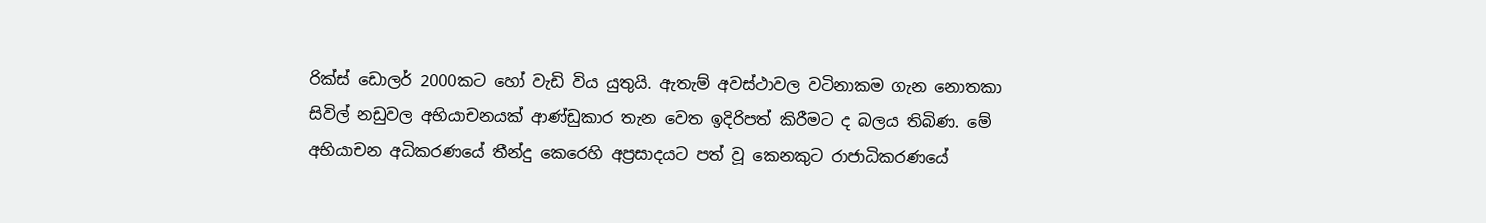රික්ස් ඩොලර් 2000කට හෝ වැඩි විය යුතුයි. ඇතැම් අවස්ථාවල වටිනාකම ගැන නොතකා සිවිල් නඩුවල අභියාචනයක් ආණ්ඩුකාර තැන වෙත ඉදිරිපත් කිරීමට ද බලය තිබිණ. මේ අභියාචන අධිකරණයේ තීන්දු කෙරෙහි අප්‍රසාදයට පත් වූ කෙනකුට රාජාධිකරණයේ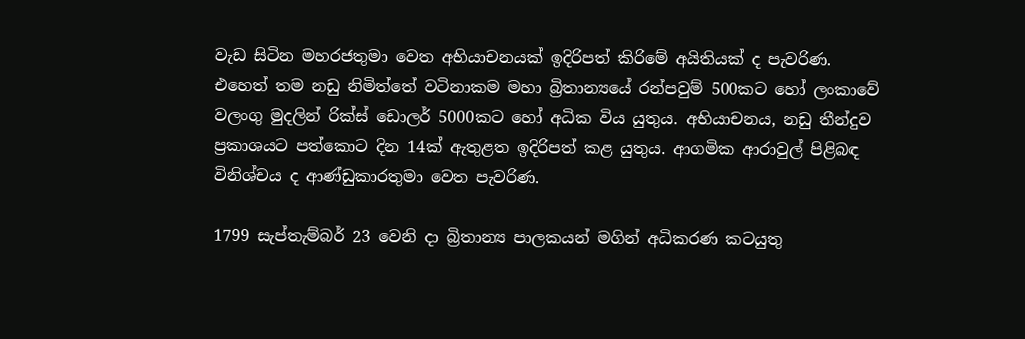වැඩ සිටින මහරජතුමා වෙත අභියාචනයක් ඉදිරිපත් කිරිමේ අයිතියක් ද පැවරිණ. එහෙත් ‍තම නඩු නිමිත්තේ වටිනාකම මහා බ්‍රිතාන්‍යයේ රන්පවුම් 500කට හෝ ලංකාවේ වලංගු මුදලින් රික්ස් ඩොලර් 5000කට හෝ අධික විය යුතුය. අභියාචනය, නඩු තීන්දුව ප්‍රකාශයට පත්කොට දින 14ක් ඇතුළත ඉදිරිපත් කළ යුතුය. ආගමික ආරාවුල් පිළිබඳ විනිශ්චය ද ආණ්ඩුකාරතුමා වෙත පැවරිණ.

1799 සැප්තැම්බර් 23 වෙනි දා බ්‍රිතාන්‍ය පාලකයන් මගින් අධිකරණ කටයුතු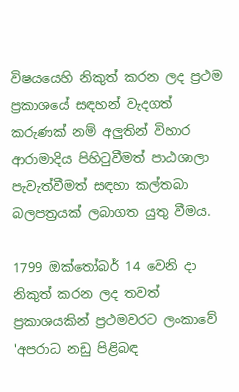විෂයයෙහි නිකුත් කරන ලද ප්‍රථම ප්‍රකාශයේ සඳහන් වැදගත් කරුණක් නම් අලුතින් විහාර ආරාමාදිය පිහිටුවීමත් පාඨශාලා පැවැත්වීමත් සඳහා කල්තබා බලපත්‍රයක් ලබාගත යුතු වීමය.

1799 ඔක්තෝබර් 14 වෙනි දා නිකුත් කරන ලද තවත් ප්‍රකාශයකින් ප්‍රථමවරට ලංකාවේ 'අපරාධ නඩු පිළිබඳ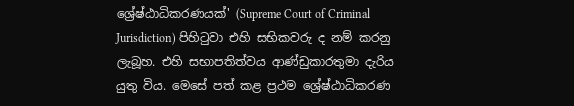ශ්‍රේෂ්ඨාධිකරණයක්' (Supreme Court of Criminal Jurisdiction) පිහිටුවා එහි සභිකවරු ද නම් කරනු ලැබූහ. එහි සභාපතිත්වය ආණ්ඩුකාරතුමා දැරිය යුතු විය. මෙසේ පත් කළ ප්‍රථම ශ්‍රේෂ්ඨාධිකරණ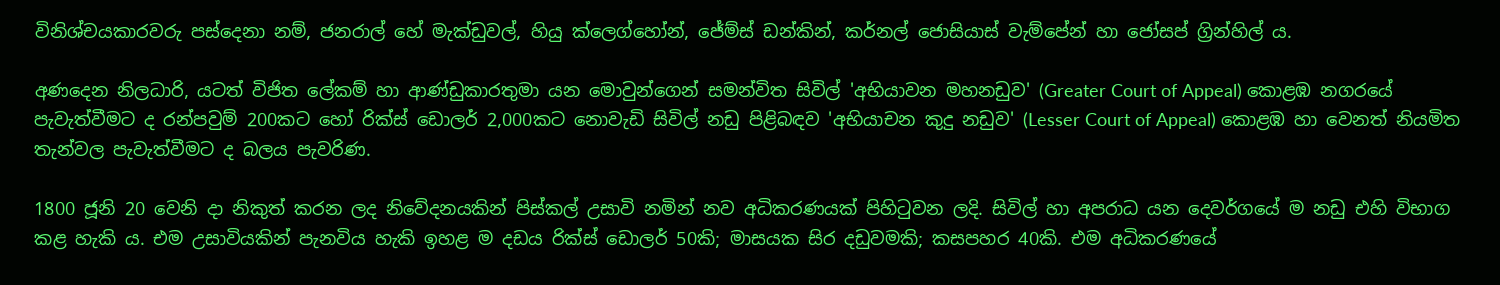විනිශ්චයකාරවරු පස්දෙනා නම්, ජනරාල් හේ මැක්ඩුවල්, හියු ක්ලෙග්හෝන්, ජේම්ස් ඩන්කින්, කර්නල් ජොසියාස් වැම්පේන් හා ජෝසප් ග්‍රින්හිල් ය.

අණදෙන නිලධාරි, යටත් විජිත ලේකම් හා ආණ්ඩුකාරතුමා යන මොවුන්ගෙන් සමන්විත සිවිල් 'අභියාවන මහනඩුව' (Greater Court of Appeal) කොළඹ නගරයේ පැවැත්වීමට ද රන්පවුම් 200කට හෝ රික්ස් ඩොලර් 2,000කට නොවැඩි සිවිල් නඩු පිළිබඳව 'අභියාචන කුදු නඩුව' (Lesser Court of Appeal) කොළඹ හා වෙනත් නියමිත තැන්වල පැවැත්වීමට ද බලය පැවරිණ.

1800 ජූනි 20 වෙනි දා නිකුත් කරන ලද නිවේදනයකින් පිස්කල් උසාවි නමින් නව අධිකරණයක් පිහිටුවන ලදි. සිවිල් හා අපරාධ යන දෙවර්ගයේ ම නඩු එහි විභාග කළ හැකි ය. එම උසාවියකින් පැනවිය හැකි ඉහළ ම දඩය රික්ස් ඩොලර් 50කි; මාසයක සිර දඩුවමකි; කසපහර 40කි. එම අධිකරණයේ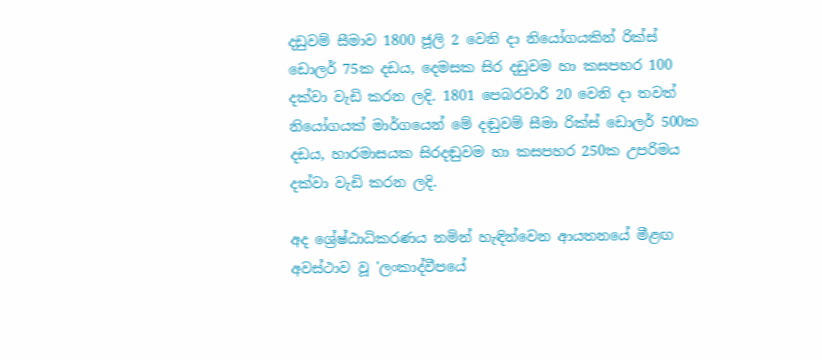දඩුවම් සීමාව 1800 ජූලි 2 වෙනි දා නියෝගයකින් රික්ස් ඩොලර් 75ක දඩය, දෙමසක සිර දඩුවම හා කසපහර 100 දක්වා වැඩි කරන ලදි. 1801 පෙබරවාරි 20 වෙනි දා තවත් නියෝගයක් මාර්ගයෙන් මේ දඬුවම් සීමා රික්ස් ඩොලර් 500ක දඩය, හාරමාසයක සිරදඬුවම හා කසපහර 250ක උපරිමය දක්වා වැඩි කරන ලදි.

අද ශ්‍රේෂ්ඨාධිකරණය නමින් හැඳින්වෙන ආයතනයේ මීළඟ අවස්ථාව වූ 'ලංකාද්වීපයේ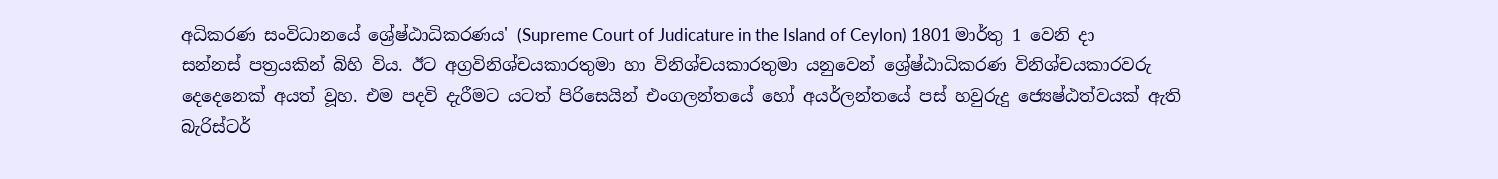අධිකරණ සංවිධානයේ ශ්‍රේෂ්ඨාධිකරණය' (Supreme Court of Judicature in the Island of Ceylon) 1801 මාර්තු 1 වෙනි දා සන්නස් පත්‍රයකින් බිහි විය. ඊට අග්‍රවිනිශ්චයකාරතුමා හා විනිශ්චයකාරතුමා යනුවෙන් ශ්‍රේෂ්ඨාධිකරණ විනිශ්චයකාරවරු දෙදෙනෙක් අයත් වූහ. එම පදවි දැරීමට යටත් පිරිසෙයින් එංගලන්තයේ හෝ අයර්ලන්තයේ පස් හවුරුදු ජ්‍යෙෂ්ඨත්වයක් ඇති බැරිස්ටර්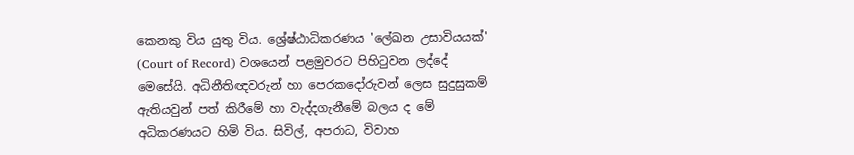කෙනකු විය යුතු විය. ශ්‍රේෂ්ඨාධිකරණය 'ලේඛන උසාවියයක්' (Court of Record) වශයෙන් පළමුවරට පිහිටුවන ලද්දේ මෙසේයි. අධිනීතිඥවරුන් හා පෙරකදෝරුවන් ලෙස සුදුසුකම් ඇතියවුන් පත් කිරීමේ හා වැද්දගැනීමේ බලය ද මේ අධිකරණයට හිමි විය. සිවිල්, අපරාධ, විවාහ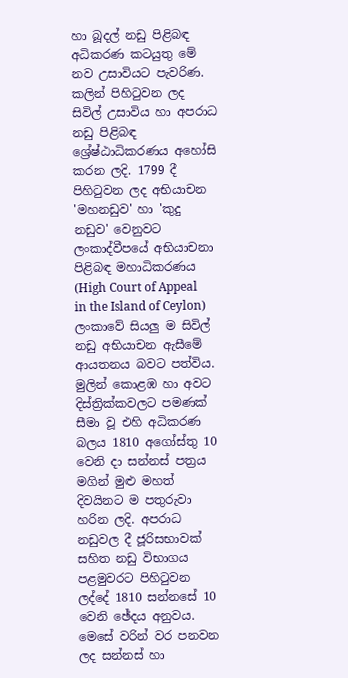හා බූදල් නඩු පිළිබඳ අධිකරණ කටයුතු මේ නව උසාවියට පැවරිණ. කලින් පිහිටුවන ලද සිවිල් උසාවිය හා අපරාධ නඩු පිළිබඳ ශ්‍රේෂ්ඨාධිකරණය අහෝසි කරන ලදි. 1799 දී පිහිටුවන ලද අභියාචන 'මහනඩුව' හා 'කුදු නඩුව' වෙනුවට ලංකාද්වීපයේ අභියාචනා පිළිබඳ මහාධිකරණය (High Court of Appeal in the Island of Ceylon) ලංකාවේ සියලු ම සිවිල් නඩු අභියාචන ඇසීමේ ආයතනය බවට පත්විය. මුලින් කොළඹ හා අවට දිස්ත්‍රික්කවලට පමණක් සීමා වූ එහි අධිකරණ බලය 1810 අගෝස්තු 10 වෙනි දා සන්නස් පත්‍රය මගින් මුළු මහත් දිවයිනට ම පතුරුවා හරින ලදි. අපරාධ නඩුවල දී ජූරිසභාවක් සහිත නඩු විභාගය පළමුවරට පිහිටුවන ලද්දේ 1810 සන්නසේ 10 වෙනි ඡේදය අනුවය. මෙසේ වරින් වර පනවන ලද සන්නස් හා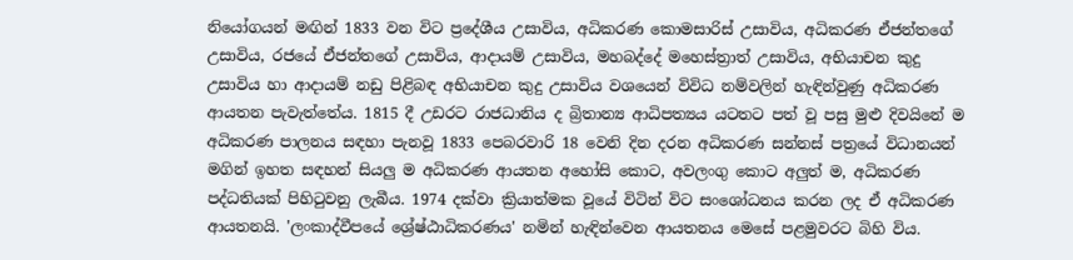නියෝගයන් මඟින් 1833 වන විට ප්‍රදේශීය උසාවිය, අධිකරණ කොමසාරිස් උසාවිය, අධිකරණ ඒජන්තගේ උසාවිය, රජයේ ඒජන්තගේ උසාවිය, ආදායම් උසාවිය, මහබද්දේ මහෙස්ත්‍රාත් උසාවිය, අභියාචන කුදු උසාවිය හා ආදායම් නඩු පිළිබඳ අභියාචන කුදු උසාවිය වශයෙන් විවිධ නම්වලින් හැඳින්වුණු අධිකරණ ආයතන පැවැත්තේය. 1815 දී උඩරට රාජධානිය ද බ්‍රිතාන්‍ය ආධිපත්‍යය යටතට පත් වූ පසු මුළු දිවයිනේ ම අධිකරණ පාලනය සඳහා පැනවූ 1833 පෙබරවාරි 18 වෙනි දින දරන අධිකරණ සන්නස් පත්‍රයේ විධානයන් මගින් ඉහත සඳහන් සියලු ම අධිකරණ ආයතන අහෝසි කොට, අවලංගු කොට අලුත් ම, අධිකරණ පද්ධතියක් පිහිටුවනු ලැබීය. 1974 දක්වා ක්‍රියාත්මක වූයේ විටින් විට සංශෝධනය කරන ලද ඒ අධිකරණ ආයතනයි. 'ලංකාද්වීපයේ ශ්‍රේෂ්ඨාධිකරණය' නමින් හැඳින්වෙන ආයතනය මෙසේ පළමුවරට බිහි විය.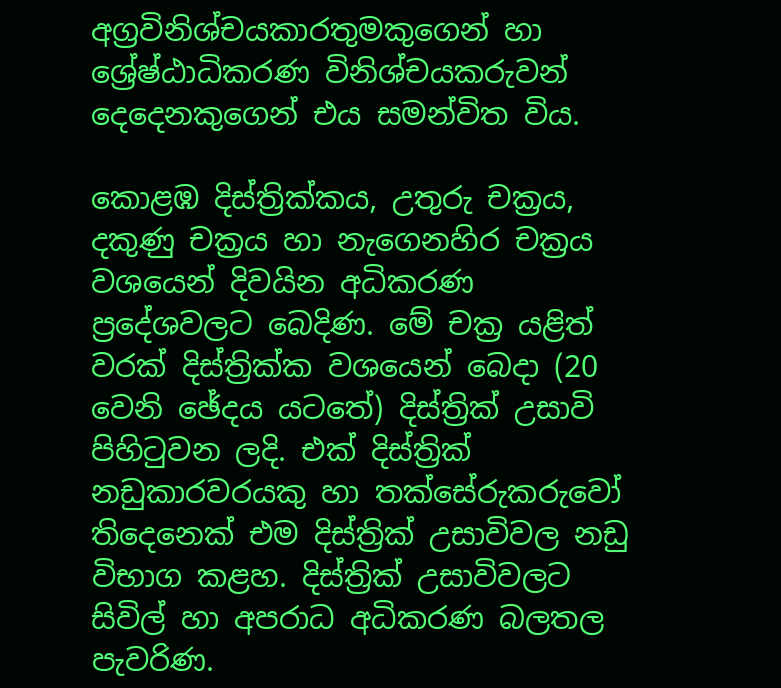අග්‍රවිනිශ්චයකාරතුමකුගෙන් හා ශ්‍රේෂ්ඨාධිකරණ විනිශ්චයකරුවන් දෙදෙනකුගෙන් එය සමන්විත විය.

කොළඹ දිස්ත්‍රික්කය, උතුරු චක්‍රය, දකුණු චක්‍රය හා නැගෙනහිර චක්‍රය වශයෙන් දිවයින අධිකරණ ප්‍රදේශවලට බෙදිණ. මේ චක්‍ර යළිත් වරක් දිස්ත්‍රික්ක වශයෙන් බෙදා (20 වෙනි ඡේදය යටතේ) දිස්ත්‍රික් උසාවි පිහිටුවන ලදි. එක් දිස්ත්‍රික් නඩුකාරවරයකු හා තක්සේරුකරුවෝ තිදෙනෙක් එම දිස්ත්‍රික් උසාවිවල නඩු විභාග කළහ. දිස්ත්‍රික් උසාවිවලට සිවිල් හා අපරාධ අධිකරණ බලතල පැවරිණ.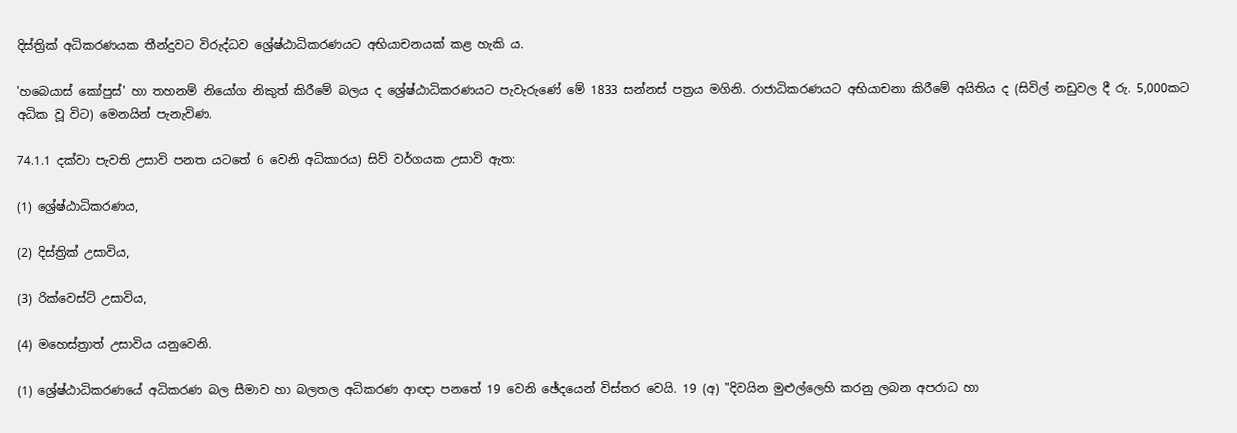දිස්ත්‍රික් අධිකරණයක තීන්දුවට විරුද්ධව ශ්‍රේෂ්ඨාධිකරණයට අභියාචනයක් කළ හැකි ය.

'හබෙයාස් කෝපුස්' හා තහනම් නියෝග නිකුත් කිරීමේ බලය ද ශ්‍රේෂ්ඨාධිකරණයට පැවැරුණේ මේ 1833 සන්නස් පත්‍රය මගිනි. රාජාධිකරණයට අභියාචනා කිරීමේ අයිතිය ද (සිවිල් නඩුවල දී රු. 5,000කට අධික වූ විට) මෙනයින් පැනැවිණ.

74.1.1 දක්වා පැවති උසාවි පනත යටතේ 6 වෙනි අධිකාරය) සිව් වර්ගයක උසාවි ඇත:

(1) ශ්‍රේෂ්ඨාධිකරණය,

(2) දිස්ත්‍රික් උසාවිය,

(3) රික්වෙස්ට් උසාවිය,

(4) මහෙස්ත්‍රාත් උසාවිය යනුවෙනි.

(1) ශ්‍රේෂ්ඨාධිකරණයේ අධිකරණ බල සීමාව හා බලතල අධිකරණ ආඥා පනතේ 19 වෙනි ඡේදයෙන් විස්තර වෙයි. 19 (අ) "දිවයින මුළුල්ලෙහි කරනු ලබන අපරාධ හා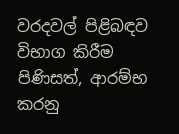වරදවල් පිළිබඳව විභාග කිරීම පිණිසත්, ආරම්භ කරනු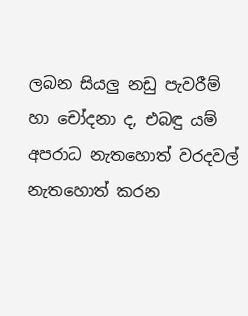ලබන සියලු නඩු පැවරීම් හා චෝදනා ද, එබඳු යම් අපරාධ නැතහොත් වරදවල් නැතහොත් කරන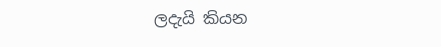ලදැයි කියන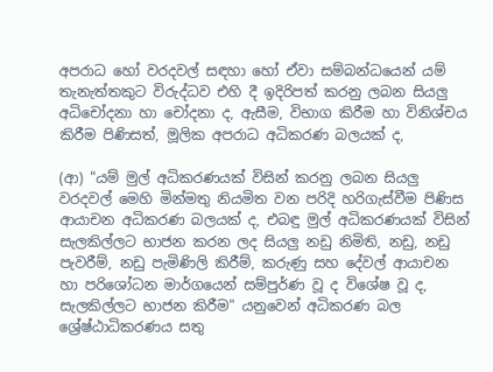අපරාධ හෝ වරදවල් සඳහා හෝ ඒවා සම්බන්ධයෙන් යම් තැනැත්තකුට විරුද්ධව එහි දී ඉදිරිපත් කරනු ලබන සියලු අධිචෝදනා හා චෝදනා ද, ඇසීම, විභාග කිරීම හා විනිශ්චය කිරීම පිණිසත්, මූලික අපරාධ අධිකරණ බලයක් ද,

(ආ) "යම් මුල් අධිකරණයක් විසින් කරනු ලබන සියලු වරදවල් මෙහි මින්මතු නියමිත වන පරිදි හරිගැස්වීම පිණිස ආයාචන අධිකරණ බලයක් ද, එබඳු මුල් අධිකරණයක් විසින් සැලකිල්ලට භාජන කරන ලද සියලු නඩු නිමිති, නඩු, නඩු පැවරීම්, නඩු පැමිණිලි කිරීම්, කරුණු සහ දේවල් ආයාචන හා පරිශෝධන මාර්ගයෙන් සම්පුර්ණ වූ ද විශේෂ වූ ද, සැලකිල්ලට භාජන කිරීම" යනුවෙන් අධිකරණ බල ශ්‍රේෂ්ඨාධිකරණය සතු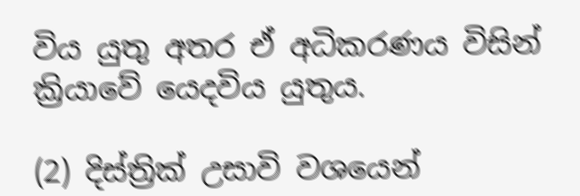විය යුතු අතර ඒ අධිකරණය විසින් ක්‍රියාවේ යෙදවිය යුතුය.

(2) දිස්ත්‍රික් උසාවි වශයෙන්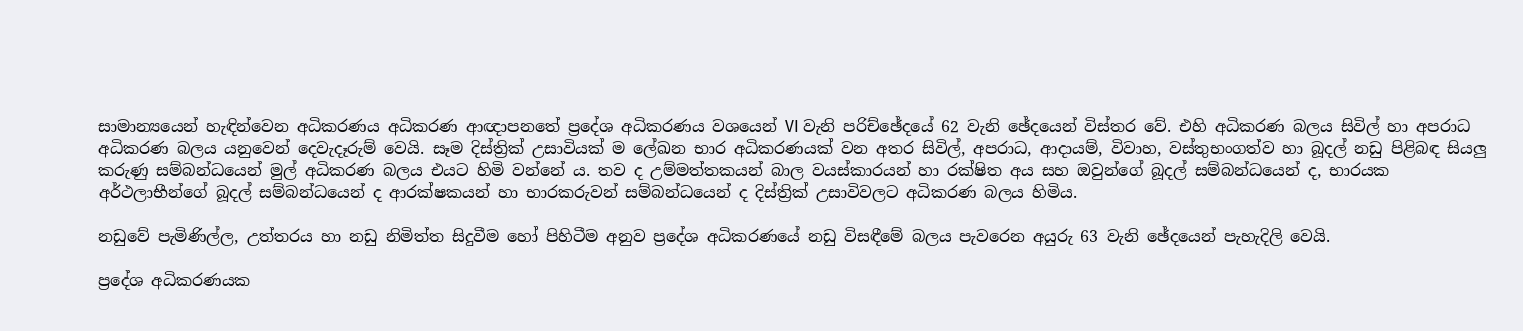සාමාන්‍යයෙන් හැඳින්වෙන අධිකරණය අධිකරණ ආඥාපනතේ ප්‍රදේශ අධිකරණය වශයෙන් VI වැනි පරිච්ඡේදයේ 62 වැනි ඡේදයෙන් විස්තර වේ. එහි අධිකරණ බලය සිවිල් හා අපරාධ අධිකරණ බලය යනුවෙන් දෙවැදෑරුම් වෙයි. සෑම දිස්ත්‍රික් උසාවියක් ම ලේඛන භාර අධිකරණයක් වන අතර සිවිල්, අපරාධ, ආදායම්, විවාහ, වස්තුභංගත්ව හා බූදල් නඩු පිළිබඳ සියලු කරුණු සම්බන්ධයෙන් මුල් අධිකරණ බලය එයට හිමි වන්නේ ය. තව ද උම්මත්තකයන් බාල වයස්කාරයන් හා රක්ෂිත අය සහ ඔවුන්ගේ බූදල් සම්බන්ධයෙන් ද, භාරයක අර්ථලාභීන්ගේ බූදල් සම්බන්ධයෙන් ද ආරක්ෂකයන් හා භාරකරුවන් සම්බන්ධයෙන් ද දිස්ත්‍රික් උසාවිවලට අධිකරණ බලය හිමිය.

නඩුවේ පැමිණිල්ල, උත්තරය හා නඩු නිමිත්ත සිදුවීම හෝ පිහිටීම අනුව ප්‍රදේශ අධිකරණයේ නඩු විසඳීමේ බලය පැවරෙන අයුරු 63 වැනි ඡේදයෙන් පැහැදිලි වෙයි.

ප්‍රදේශ අධිකරණයක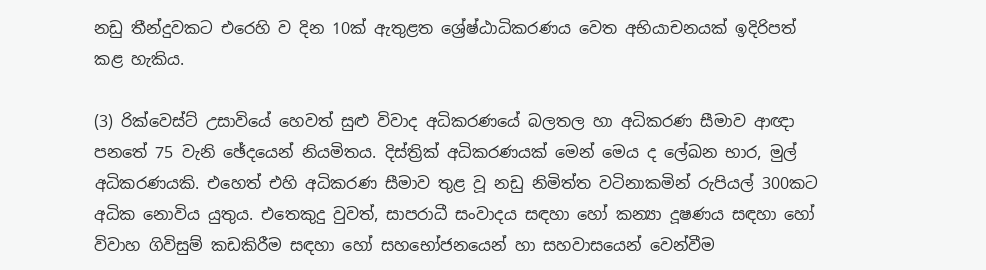නඩු තීන්දුවකට එරෙහි ව දින 10ක් ඇතුළත ශ්‍රේෂ්ඨාධිකරණය වෙත අභියාචනයක් ඉදිරිපත් කළ හැකිය.

(3) රික්වෙස්ට් උසාවියේ හෙවත් සුළු විවාද අධිකරණයේ බලතල හා අධිකරණ සීමාව ආඥා පනතේ 75 වැනි ඡේදයෙන් නියමිතය. දිස්ත්‍රික් අධිකරණයක් මෙන් මෙය ද ලේඛන භාර, මුල් අධිකරණයකි. එහෙත් එහි අධිකරණ සීමාව තුළ වූ නඩු නිමිත්ත වටිනාකමින් රුපියල් 300කට අධික නොවිය යුතුය. එතෙකුදු වුවත්, සාපරාධී සංවාදය සඳහා හෝ කන්‍යා දූෂණය සඳහා හෝ විවාහ ගිවිසුම් කඩකිරීම සඳහා හෝ සහභෝජනයෙන් හා සහවාසයෙන් වෙන්වීම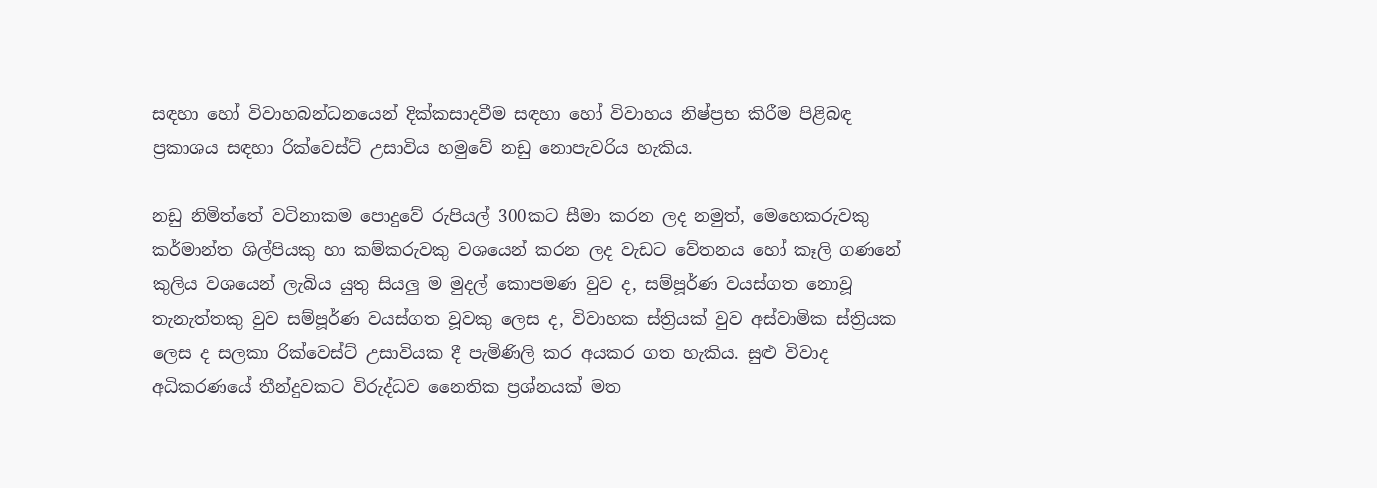සඳහා හෝ විවාහබන්ධනයෙන් දික්කසාදවීම සඳහා හෝ විවාහය නිෂ්ප්‍රභ කිරීම පිළිබඳ ප්‍රකාශය සඳහා රික්වෙස්ට් උසාවිය හමුවේ නඩු නොපැවරිය හැකිය.

නඩු නිමිත්තේ වටිනාකම පොදුවේ රුපියල් 300කට සීමා කරන ලද නමුත්, මෙහෙකරුවකු කර්මාන්ත ශිල්පියකු හා කම්කරුවකු වශයෙන් කරන ලද වැඩට වේතනය හෝ කෑලි ගණනේ කුලිය වශයෙන් ලැබිය යුතු සියලු ම මුදල් කොපමණ වුව ද, සම්පූර්ණ වයස්ගත නොවූ තැනැත්තකු වුව සම්පූර්ණ වයස්ගත වූවකු ලෙස ද, විවාහක ස්ත්‍රියක් වුව අස්වාමික ස්ත්‍රියක ලෙස ද සලකා රික්වෙස්ට් උසාවියක දී පැමිණිලි කර අයකර ගත හැකිය. සුළු විවාද අධිකරණයේ තීන්දුවකට විරුද්ධව නෛතික ප්‍රශ්නයක් මත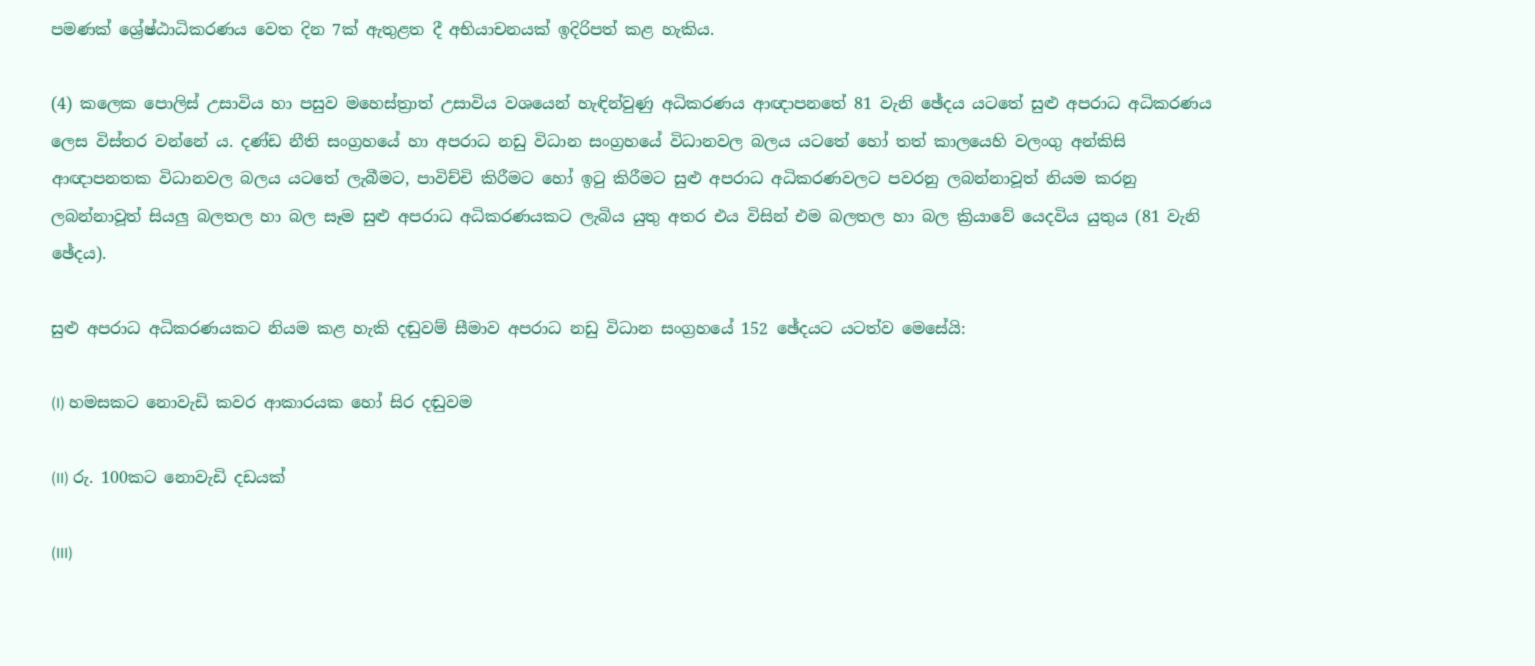පමණක් ශ්‍රේෂ්ඨාධිකරණය වෙත දින 7ක් ඇතුළත දී අභියාචනයක් ඉදිරිපත් කළ හැකිය.

(4) කලෙක පොලිස් උසාවිය හා පසුව මහෙස්ත්‍රාත් උසාවිය වශයෙන් හැඳින්වුණු අධිකරණය ආඥාපනතේ 81 වැනි ඡේදය යටතේ සුළු අපරාධ අධිකරණය ලෙස විස්තර වන්නේ ය. දණ්ඩ නීති සංග්‍රහයේ හා අපරාධ නඩු විධාන සංග්‍රහයේ විධානවල බලය යටතේ හෝ තත් කාලයෙහි වලංගු අන්කිසි ආඥාපනතක විධානවල බලය යටතේ ලැබීමට, පාවිච්චි කිරීමට හෝ ඉටු කිරීමට සුළු අපරාධ අධිකරණවලට පවරනු ලබන්නාවූත් නියම කරනු ලබන්නාවූත් සියලු බලතල හා බල සෑම සුළු අපරාධ අධිකරණයකට ලැබිය යුතු අතර එය විසින් එම බලතල හා බල ක්‍රියාවේ යෙදවිය යුතුය (81 වැනි ඡේදය).

සුළු අපරාධ අධිකරණයකට නියම කළ හැකි දඬුවම් සීමාව අපරාධ නඩු විධාන සංග්‍රහයේ 152 ඡේදයට යටත්ව මෙසේයි:

(I) හමසකට නොවැඩි කවර ආකාරයක හෝ සිර දඬුවම

(II) රු. 100කට නොවැඩි දඩයක්

(III)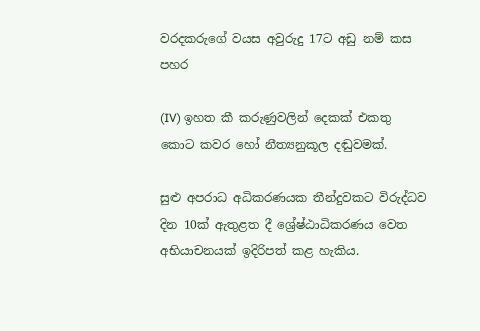වරදකරුගේ වයස අවුරුදු 17ට අඩු නම් කස පහර

(IV) ඉහත කී කරුණුවලින් දෙකක් එකතු කොට කවර හෝ නීත්‍යනුකූල දඬුවමක්.

සුළු අපරාධ අධිකරණයක තීන්දුවකට විරුද්ධව දින 10ක් ඇතුළත දී ශ්‍රේෂ්ඨාධිකරණය වෙත අභියාචනයක් ඉදිරිපත් කළ හැකිය.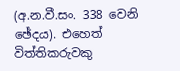(අ.න.වී.සං. 338 වෙනි ඡේදය). එහෙත් විත්තිකරුවකු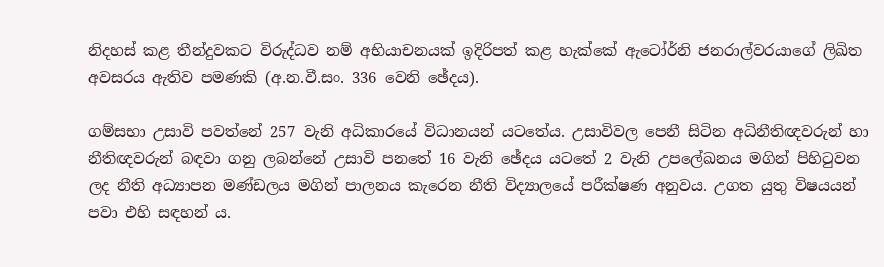නිදහස් කළ තීන්දුවකට විරුද්ධව නම් අභියාචනයක් ඉදිරිපත් කළ හැක්කේ ඇටෝර්නි ජනරාල්වරයාගේ ලිඛිත අවසරය ඇතිව පමණකි (අ.න.වී.සං. 336 වෙනි ඡේදය).

ගම්සභා උසාවි පවත්නේ 257 වැනි අධිකාරයේ විධානයන් යටතේය. උසාවිවල පෙනී සිටින අධිනීතිඥවරුන් හා නීතිඥවරුන් බඳවා ගනු ලබන්නේ උසාවි පනතේ 16 වැනි ඡේදය යටතේ 2 වැනි උපලේඛනය මගින් පිහිටුවන ලද නීති අධ්‍යාපන මණ්ඩලය මගින් පාලනය කැරෙන නීති විද්‍යාලයේ පරීක්ෂණ අනුවය. උගත යුතු විෂයයන් පවා එහි සඳහන් ය.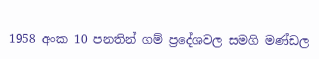1958 අංක 10 පනතින් ගම් ප්‍රදේශවල සමගි මණ්ඩල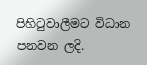පිහිටුවාලීමට විධාන පනවන ලදි.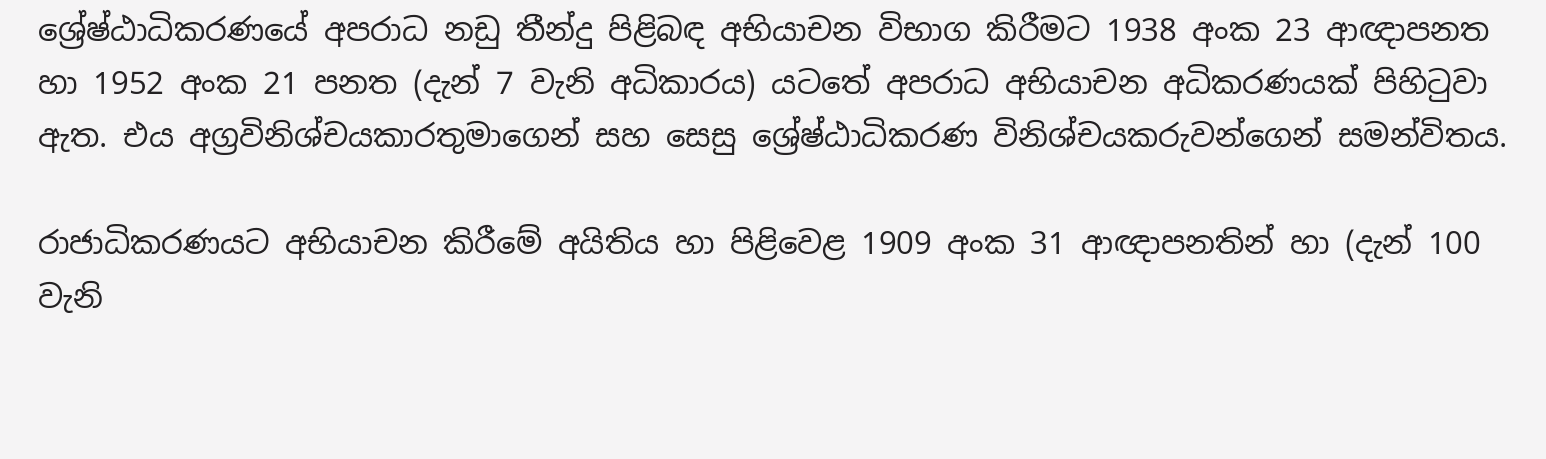ශ්‍රේෂ්ඨාධිකරණයේ අපරාධ නඩු තීන්දු පිළිබඳ අභියාචන විභාග කිරීමට 1938 අංක 23 ආඥාපනත හා 1952 අංක 21 පනත (දැන් 7 වැනි අධිකාරය) යටතේ අපරාධ අභියාචන අධිකරණයක් පිහිටුවා ඇත. එය අග්‍රවිනිශ්චයකාරතුමාගෙන් සහ සෙසු ශ්‍රේෂ්ඨාධිකරණ විනිශ්චයකරුවන්ගෙන් සමන්විතය.

රාජාධිකරණයට අභියාචන කිරීමේ අයිතිය හා පිළිවෙළ 1909 අංක 31 ආඥාපනතින් හා (දැන් 100 වැනි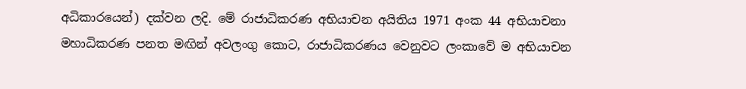අධිකාරයෙන්) දක්වන ලදි. මේ රාජාධිකරණ අභියාචන අයිතිය 1971 අංක 44 අභියාචනා මහාධිකරණ පනත මඟින් අවලංගු කොට, රාජාධිකරණය වෙනුවට ලංකාවේ ම අභියාචන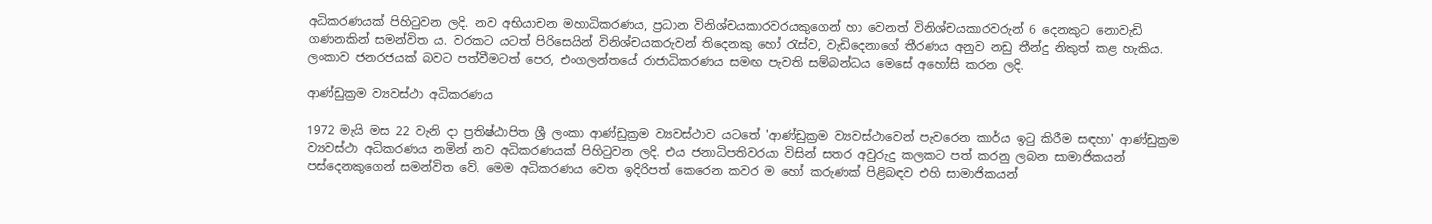අධිකරණයක් පිහිටුවන ලදි. නව අභියාචන මහාධිකරණය, ප්‍රධාන විනිශ්චයකාරවරයකුගෙන් හා වෙනත් විනිශ්චයකාරවරුන් 6 දෙනකුට නොවැඩි ගණනකින් සමන්විත ය. වරකට යටත් පිරිසෙයින් විනිශ්චයකරුවන් තිදෙනකු හෝ රැස්ව, වැඩිදෙනාගේ තීරණය අනුව නඩු තීන්දු නිකුත් කළ හැකිය. ලංකාව ජනරජයක් බවට පත්වීමටත් පෙර, එංගලන්තයේ රාජාධිකරණය සමඟ පැවති සම්බන්ධය මෙසේ අහෝසි කරන ලදි.

ආණ්ඩුක්‍රම ව්‍යවස්ථා අධිකරණය

1972 මැයි මස 22 වැනි දා ප්‍රතිෂ්ඨාපිත ශ්‍රී ලංකා ආණ්ඩුක්‍රම ව්‍යවස්ථාව යටතේ 'ආණ්ඩුක්‍රම ව්‍යවස්ථාවෙන් පැවරෙන කාර්ය ඉටු කිරීම සඳහා' ආණ්ඩුක්‍රම ව්‍යවස්ථා අධිකරණය නමින් නව අධිකරණයක් පිහිටුවන ලදි. එය ජනාධිපතිවරයා විසින් සතර අවුරුදු කලකට පත් කරනු ලබන සාමාජිකයන් පස්දෙනකුගෙන් සමන්විත වේ. මෙම අධිකරණය වෙත ඉදිරිපත් කෙරෙන කවර ම හෝ කරුණක් පිළිබඳව එහි සාමාජිකයන්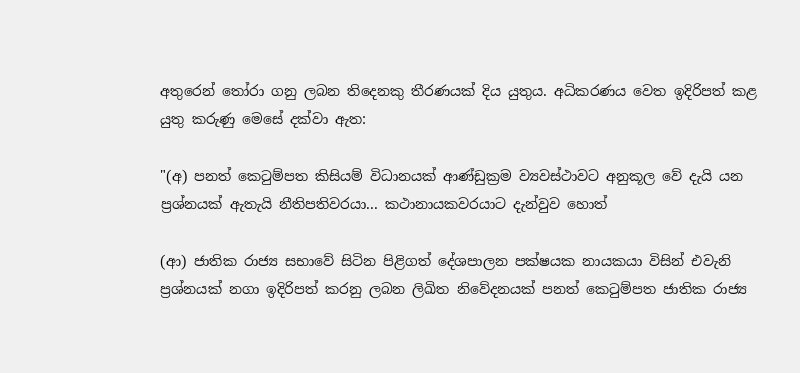අතුරෙන් තෝරා ගනු ලබන තිදෙනකු තීරණයක් දිය යුතුය. අධිකරණය වෙත ඉදිරිපත් කළ යුතු කරුණු මෙසේ දක්වා ඇත:

"(අ) පනත් කෙටුම්පත කිසියම් විධානයක් ආණ්ඩුක්‍රම ව්‍යවස්ථාවට අනුකූල වේ දැයි යන ප්‍රශ්නයක් ඇතැයි නීතිපතිවරයා... කථානායකවරයාට දැන්වුව හොත්

(ආ) ජාතික රාජ්‍ය සභාවේ සිටින පිළිගත් දේශපාලන පක්ෂයක නායකයා විසින් එවැනි ප්‍රශ්නයක් නගා ඉදිරිපත් කරනු ලබන ලිඛිත නිවේදනයක් පනත් කෙටුම්පත ජාතික රාජ්‍ය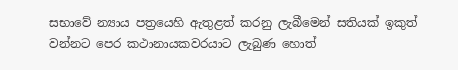සභාවේ න්‍යාය පත්‍රයෙහි ඇතුළත් කරනු ලැබීමෙන් සතියක් ඉකුත් වන්නට පෙර කථානායකවරයාට ලැබුණ හොත්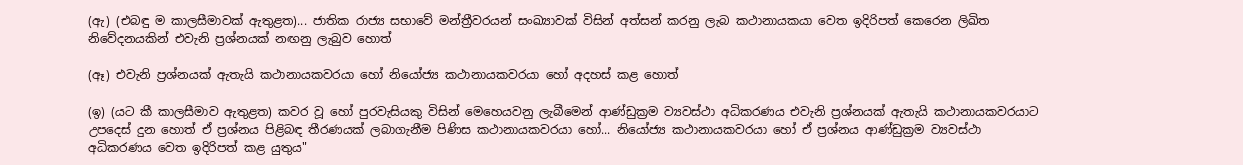(ඇ) (එබඳු ම කාලසීමාවක් ඇතුළත)... ජාතික රාජ්‍ය සභාවේ මන්ත්‍රීවරයන් සංඛ්‍යාවක් විසින් අත්සන් කරනු ලැබ කථානායකයා වෙත ඉදිරිපත් කෙරෙන ලිඛිත නිවේදනයකින් එවැනි ප්‍රශ්නයක් නඟනු ලැබුව හොත්

(ඈ) එවැනි ප්‍රශ්නයක් ඇතැයි කථානායකවරයා හෝ නියෝජ්‍ය කථානායකවරයා හෝ අදහස් කළ හොත්

(ඉ) (යට කී කාලසීමාව ඇතුළත) කවර වූ හෝ පුරවැසියකු විසින් මෙහෙයවනු ලැබීමෙන් ආණ්ඩුක්‍රම ව්‍යවස්ථා අධිකරණය එවැනි ප්‍රශ්නයක් ඇතැයි කථානායකවරයාට උපදෙස් දුන හොත් ඒ ප්‍රශ්නය පිළිබඳ තීරණයක් ලබාගැනීම පිණිස කථානායකවරයා හෝ... නියෝජ්‍ය කථානායකවරයා හෝ ඒ ප්‍රශ්නය ආණ්ඩුක්‍රම ව්‍යවස්ථා අධිකරණය වෙත ඉදිරිපත් කළ යුතුය"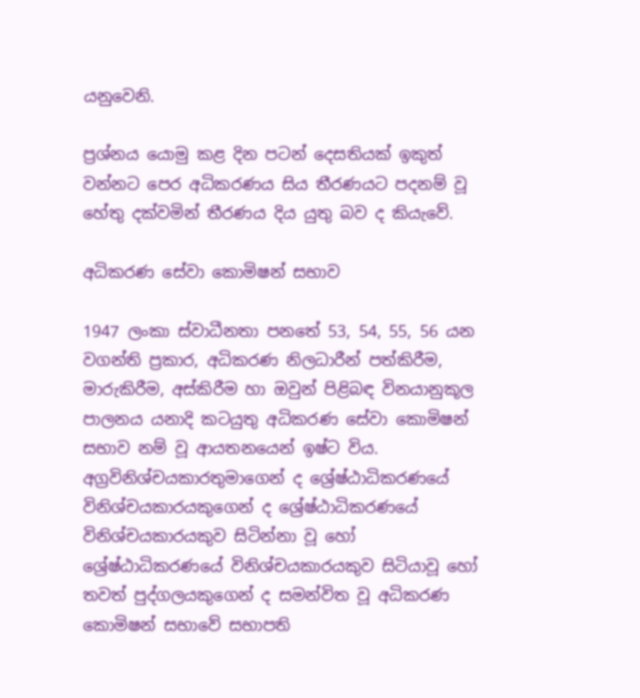යනුවෙනි.

ප්‍රශ්නය යොමු කළ දින පටන් දෙසතියක් ඉකුත් වන්නට පෙර අධිකරණය සිය තීරණයට පදනම් වූ හේතු දක්වමින් තීරණය දිය යුතු බව ද කියැවේ.

අධිකරණ සේවා කොමිෂන් සභාව

1947 ලංකා ස්වාධීනතා පනතේ 53, 54, 55, 56 යන වගන්ති ප්‍රකාර, අධිකරණ නිලධාරීන් පත්කිරීම, මාරුකිරීම, අස්කිරීම හා ඔවුන් පිළිබඳ විනයානුකූල පාලනය යනාදි කටයුතු අධිකරණ සේවා කොමිෂන් සභාව නම් වූ ආයතනයෙන් ඉෂ්ට විය. අග්‍රවිනිශ්චයකාරතුමාගෙන් ද ශ්‍රේෂ්ඨාධිකරණයේ විනිශ්චයකාරයකුගෙන් ද ශ්‍රේෂ්ඨාධිකරණයේ විනිශ්චයකාරයකුව සිටින්නා වූ හෝ ශ්‍රේෂ්ඨාධිකරණයේ විනිශ්චයකාරයකුව සිටියාවූ හෝ තවත් පුද්ගලයකුගෙන් ද සමන්විත වූ අධිකරණ කොමිෂන් සභාවේ සභාපති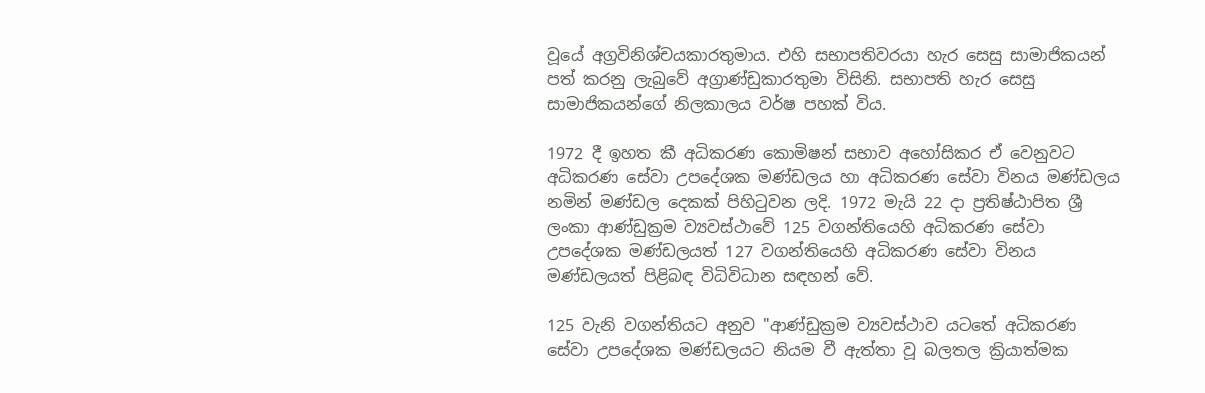වූයේ අග්‍රවිනිශ්චයකාරතුමාය. එහි සභාපතිවරයා හැර සෙසු සාමාජිකයන් පත් කරනු ලැබුවේ අග්‍රාණ්ඩුකාරතුමා විසිනි. සභාපති හැර සෙසු සාමාජිකයන්ගේ නිලකාලය වර්ෂ පහක් විය.

1972 දී ඉහත කී අධිකරණ කොමිෂන් සභාව අහෝසිකර ඒ වෙනුවට අධිකරණ සේවා උපදේශක මණ්ඩලය හා අධිකරණ සේවා විනය මණ්ඩලය නමින් මණ්ඩල දෙකක් පිහිටුවන ලදි. 1972 මැයි 22 දා ප්‍රතිෂ්ඨාපිත ශ්‍රී ලංකා ආණ්ඩුක්‍රම ව්‍යවස්ථාවේ 125 වගන්තියෙහි අධිකරණ සේවා උපදේශක මණ්ඩලයත් 127 වගන්තියෙහි අධිකරණ සේවා විනය මණ්ඩලයත් පිළිබඳ විධිවිධාන සඳහන් වේ.

125 වැනි වගන්තියට අනුව "ආණ්ඩුක්‍රම ව්‍යවස්ථාව යටතේ අධිකරණ සේවා උපදේශක මණ්ඩලයට නියම වී ඇත්තා වූ බලතල ක්‍රියාත්මක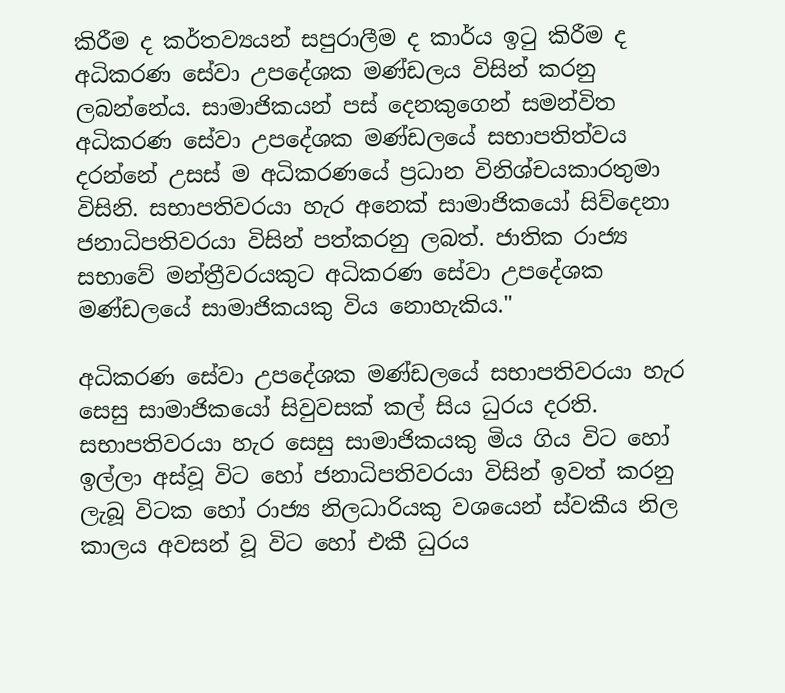කිරීම ද කර්තව්‍යයන් සපුරාලීම ද කාර්ය ඉටු කිරීම ද අධිකරණ සේවා උපදේශක මණ්ඩලය විසින් කරනු ලබන්නේය. සාමාජිකයන් පස් දෙනකුගෙන් සමන්විත අධිකරණ සේවා උපදේශක මණ්ඩලයේ සභාපතිත්වය දරන්නේ උසස් ම අධිකරණයේ ප්‍රධාන විනිශ්චයකාරතුමා විසිනි. සභාපතිවරයා හැර අනෙක් සාමාජිකයෝ සිව්දෙනා ජනාධිපතිවරයා විසින් පත්කරනු ලබත්. ජාතික රාජ්‍ය සභාවේ මන්ත්‍රීවරයකුට අධිකරණ සේවා උපදේශක මණ්ඩලයේ සාමාජිකයකු විය නොහැකිය."

අධිකරණ සේවා උපදේශක මණ්ඩලයේ සභාපතිවරයා හැර සෙසු සාමාජිකයෝ සිවුවසක් කල් සිය ධුරය දරති. සභාපතිවරයා හැර සෙසු සාමාජිකයකු මිය ගිය විට හෝ ඉල්ලා අස්වූ විට හෝ ජනාධිපතිවරයා විසින් ඉවත් කරනු ලැබූ විටක හෝ රාජ්‍ය නිලධාරියකු වශයෙන් ස්වකීය නිල කාලය අවසන් වූ විට හෝ එකී ධුරය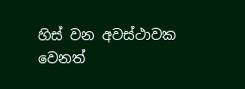හිස් වන අවස්ථාවක වෙනත්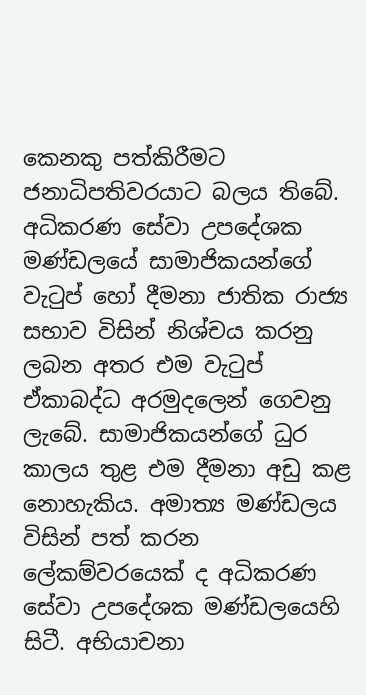කෙනකු පත්කිරීමට ජනාධිපතිවරයාට බලය තිබේ. අධිකරණ සේවා උපදේශක මණ්ඩලයේ සාමාජිකයන්ගේ වැටුප් හෝ දීමනා ජාතික රාජ්‍ය සභාව විසින් නිශ්චය කරනු ලබන අතර එම වැටුප් ඒකාබද්ධ අරමුදලෙන් ගෙවනු ලැබේ. සාමාජිකයන්ගේ ධුර කාලය තුළ එම දීමනා අඩු කළ නොහැකිය. අමාත්‍ය මණ්ඩලය විසින් පත් කරන ලේකම්වරයෙක් ද අධිකරණ සේවා උපදේශක මණ්ඩලයෙහි සිටී. අභියාචනා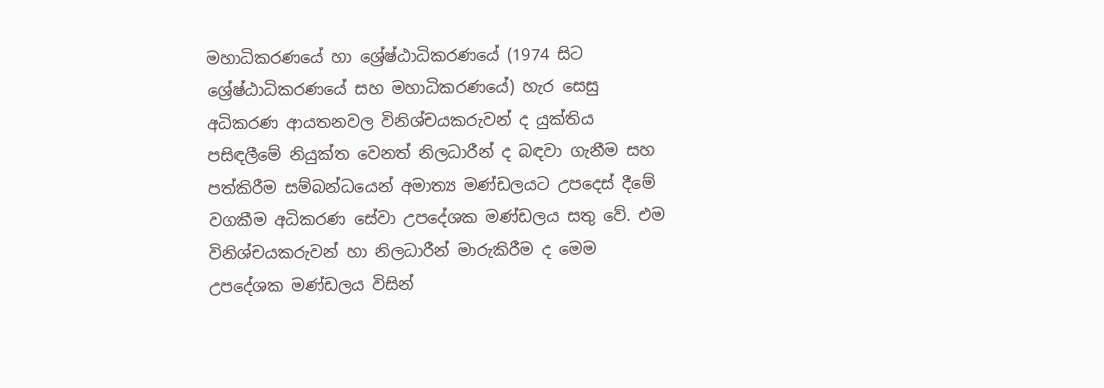මහාධිකරණයේ හා ශ්‍රේෂ්ඨාධිකරණයේ (1974 සිට ශ්‍රේෂ්ඨාධිකරණයේ සහ මහාධිකරණයේ) හැර සෙසු අධිකරණ ආයතනවල විනිශ්චයකරුවන් ද යුක්තිය පසිඳලීමේ නියුක්ත වෙනත් නිලධාරීන් ද බඳවා ගැනීම සහ පත්කිරීම සම්බන්ධයෙන් අමාත්‍ය මණ්ඩලයට උපදෙස් දීමේ වගකීම අධිකරණ සේවා උපදේශක මණ්ඩලය සතු වේ. එම විනිශ්චයකරුවන් හා නිලධාරීන් මාරුකිරීම ද මෙම උපදේශක මණ්ඩලය විසින්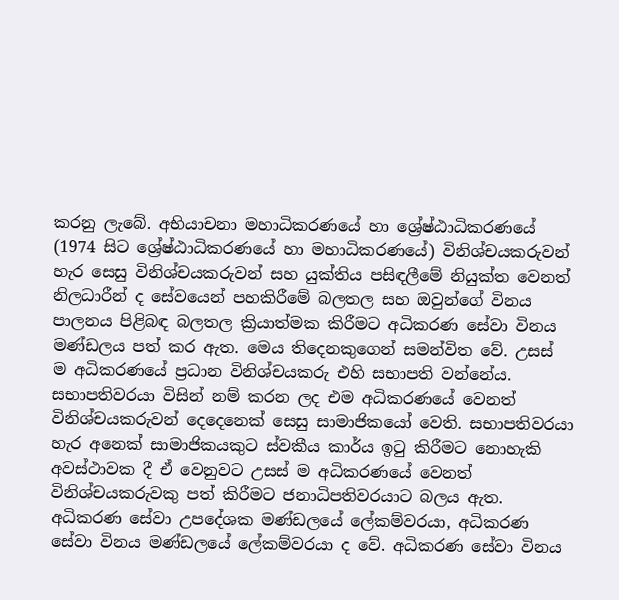කරනු ලැබේ. අභියාචනා මහාධිකරණයේ හා ශ්‍රේෂ්ඨාධිකරණයේ (1974 සිට ශ්‍රේෂ්ඨාධිකරණයේ හා මහාධිකරණයේ) විනිශ්චයකරුවන් හැර සෙසු විනිශ්චයකරුවන් සහ යුක්තිය පසිඳලීමේ නියුක්ත වෙනත් නිලධාරීන් ද සේවයෙන් පහකිරීමේ බලතල සහ ඔවුන්ගේ විනය පාලනය පිළිබඳ බලතල ක්‍රියාත්මක කිරීමට අධිකරණ සේවා විනය මණ්ඩලය පත් කර ඇත. මෙය තිදෙනකුගෙන් සමන්විත වේ. උසස් ම අධිකරණයේ ප්‍රධාන විනිශ්චයකරු එහි සභාපති වන්නේය. සභාපතිවරයා විසින් නම් කරන ලද එම අධිකරණයේ වෙනත් විනිශ්චයකරුවන් දෙදෙනෙක් සෙසු සාමාජිකයෝ වෙති. සභාපතිවරයා හැර අනෙක් සාමාජිකයකුට ස්වකීය කාර්ය ඉටු කිරීමට නොහැකි අවස්ථාවක දී ඒ වෙනුවට උසස් ම අධිකරණයේ වෙනත් විනිශ්චයකරුවකු පත් කිරීමට ජනාධිපතිවරයාට බලය ඇත. අධිකරණ සේවා උපදේශක මණ්ඩලයේ ලේකම්වරයා, අධිකරණ සේවා විනය මණ්ඩලයේ ලේකම්වරයා ද වේ. අධිකරණ සේවා විනය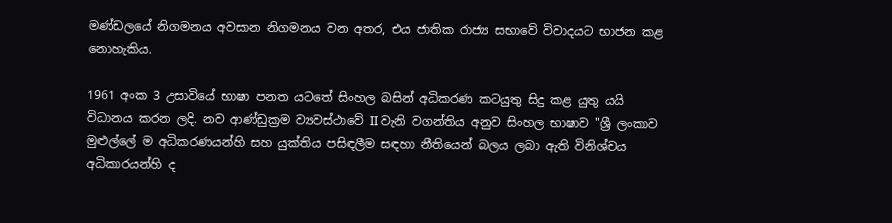මණ්ඩලයේ නිගමනය අවසාන නිගමනය වන අතර, එය ජාතික රාජ්‍ය සභාවේ විවාදයට භාජන කළ නොහැකිය.

1961 අංක 3 උසාවියේ භාෂා පනත යටතේ සිංහල බසින් අධිකරණ කටයුතු සිදු කළ යුතු යයි විධානය කරන ලදි. නව ආණ්ඩුක්‍රම ව්‍යවස්ථාවේ II වැනි වගන්තිය අනුව සිංහල භාෂාව "ශ්‍රී ලංකාව මුළුල්ලේ ම අධිකරණයන්හි සහ යුක්තිය පසිඳලීම සඳහා නීතියෙන් බලය ලබා ඇති විනිශ්චය අධිකාරයන්හි ද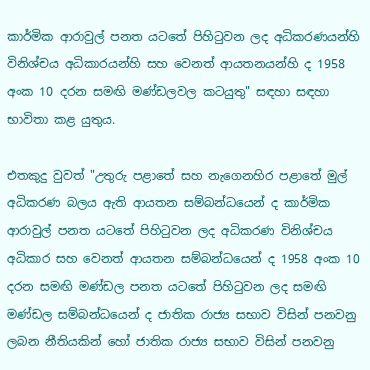කාර්මික ආරාවුල් පනත යටතේ පිහිටුවන ලද අධිකරණයන්හි විනිශ්චය අධිකාරයන්හි සහ වෙනත් ආයතනයන්හි ද 1958 අංක 10 දරන සමඟි මණ්ඩලවල කටයුතු" සඳහා සඳහා භාවිතා කළ යුතුය.

එතකුදු වුවත් "උතුරු පළාතේ සහ නැගෙනහිර පළාතේ මුල් අධිකරණ බලය ඇති ආයතන සම්බන්ධයෙන් ද කාර්මික ආරාවුල් පනත යටතේ පිහිටුවන ලද අධිකරණ විනිශ්චය අධිකාර සහ වෙනත් ආයතන සම්බන්ධයෙන් ද 1958 අංක 10 දරන සමඟි මණ්ඩල පනත යටතේ පිහිටුවන ලද සමඟි මණ්ඩල සම්බන්ධයෙන් ද ජාතික රාජ්‍ය සභාව විසින් පනවනු ලබන නීතියකින් හෝ ජාතික රාජ්‍ය සභාව විසින් පනවනු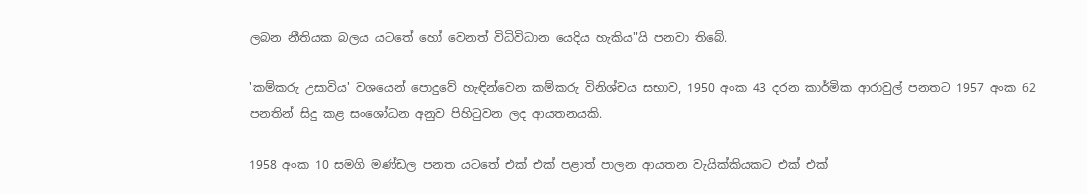ලබන නීතියක බලය යටතේ හෝ වෙනත් විධිවිධාන යෙදිය හැකිය"යි පනවා තිබේ.

'කම්කරු උසාවිය' වශයෙන් පොදුවේ හැඳින්වෙන කම්කරු විනිශ්චය සභාව, 1950 අංක 43 දරන කාර්මික ආරාවුල් පනතට 1957 අංක 62 පනතින් සිදු කළ සංශෝධන අනුව පිහිටුවන ලද ආයතනයකි.

1958 අංක 10 සමගි මණ්ඩල පනත යටතේ එක් එක් පළාත් පාලන ආයතන වැයික්කියකට එක් එක්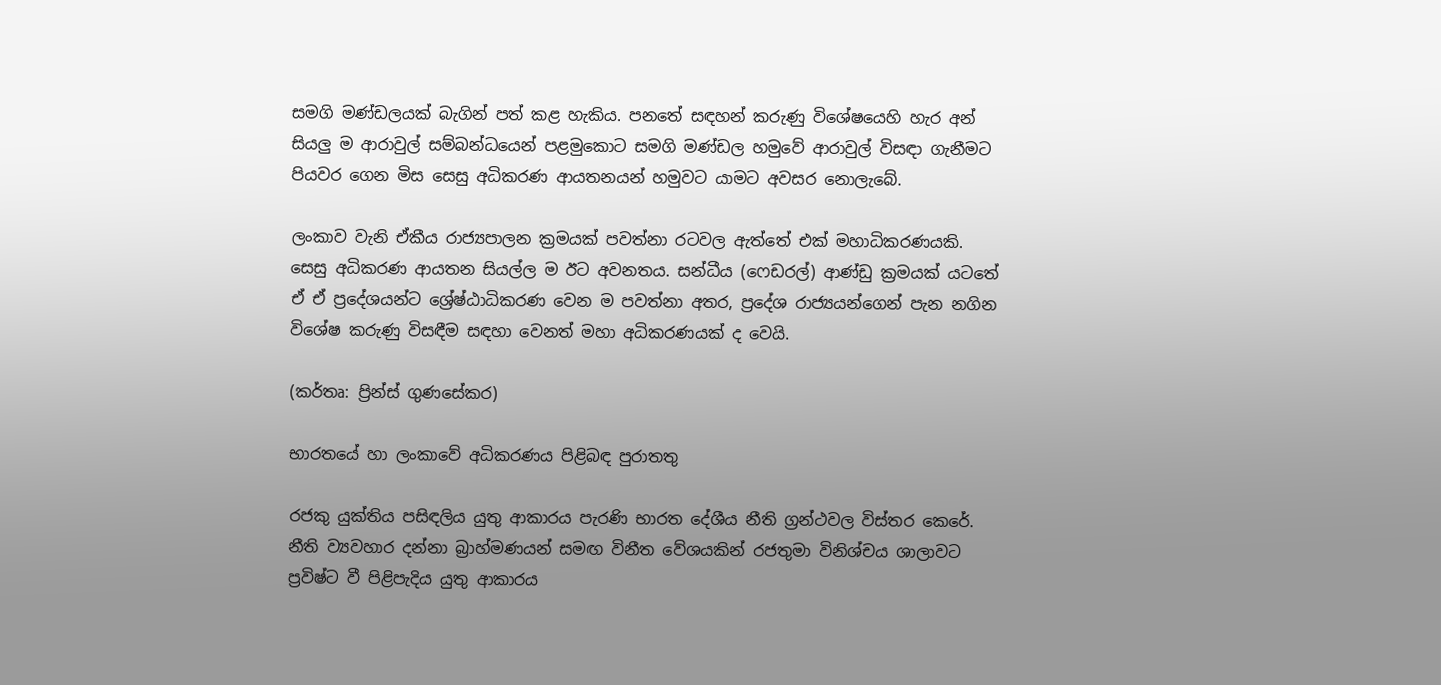සමගි මණ්ඩලයක් බැගින් පත් කළ හැකිය. පනතේ සඳහන් කරුණු විශේෂයෙහි හැර අන් සියලු ම ආරාවුල් සම්බන්ධයෙන් පළමුකොට සමගි මණ්ඩල හමුවේ ආරාවුල් විසඳා ගැනීමට පියවර ගෙන මිස සෙසු අධිකරණ ආයතනයන් හමුවට යාමට අවසර නොලැබේ.

ලංකාව වැනි ඒකීය රාජ්‍යපාලන ක්‍රමයක් පවත්නා රටවල ඇත්තේ එක් මහාධිකරණයකි. සෙසු අධිකරණ ආයතන සියල්ල ම ඊට අවනතය. සන්ධීය (ෆෙඩරල්) ආණ්ඩු ක්‍රමයක් යටතේ ඒ ඒ ප්‍රදේශයන්ට ශ්‍රේෂ්ඨාධිකරණ වෙන ම පවත්නා අතර, ප්‍රදේශ රාජ්‍යයන්ගෙන් පැන නගින විශේෂ කරුණු විසඳීම සඳහා වෙනත් මහා අධිකරණයක් ද වෙයි.

(කර්තෘ: ප්‍රින්ස් ගුණසේකර)

භාරතයේ හා ලංකාවේ අධිකරණය පිළිබඳ පුරාතතු

රජකු යුක්තිය පසිඳලිය යුතු ආකාරය පැරණි භාරත දේශීය නීති ග්‍රන්ථවල විස්තර කෙරේ. නීති ව්‍යවහාර දන්නා බ්‍රාහ්මණයන් සමඟ විනීත වේශයකින් රජතුමා විනිශ්චය ශාලාවට ප්‍රවිෂ්ට වී පිළිපැදිය යුතු ආකාරය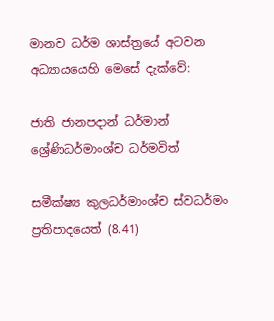මානව ධර්ම ශාස්ත්‍රයේ අටවන අධ්‍යායයෙහි මෙසේ දැක්වේ:

ජාති ජානපදාන් ධර්මාන් ශ්‍රේණිධර්මාංශ්ච ධර්මවිත්

සමීක්ෂ්‍ය කුලධර්මාංශ්ච ස්වධර්මං ප්‍රතිපාදයෙත් (8.41)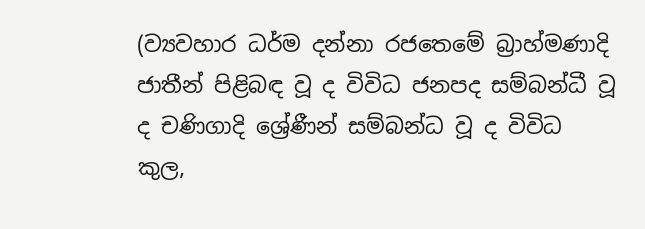(ව්‍යවහාර ධර්ම දන්නා රජතෙමේ බ්‍රාහ්මණාදි ජාතීන් පිළිබඳ වූ ද විවිධ ජනපද සම්බන්ධී වූ ද චණිගාදි ශ්‍රේණීන් සම්බන්ධ වූ ද විවිධ කුල,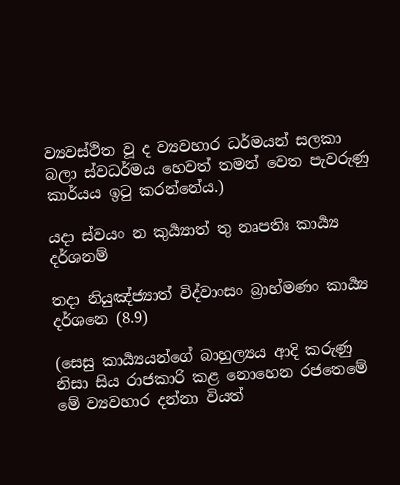ව්‍යවස්ථිත වූ ද ව්‍යවහාර ධර්මයන් සලකා බලා ස්වධර්මය හෙවත් තමන් වෙත පැවරුණු කාර්යය ඉටු කරන්නේය.)

යදා ස්වයං න කුර්‍ය්‍යාත් තු නෘපතිඃ කාර්‍ය්‍ය දර්ශනම්

තදා නියුඤ්ජ්‍යාත් විද්වාංසං බ්‍රාහ්මණං කාර්‍ය්‍ය දර්ශනෙ (8.9)

(සෙසු කාර්‍ය්‍යයන්ගේ බාහුල්‍යය ආදි කරුණු නිසා සිය රාජකාරි කළ නොහෙන රජතෙමේ මේ ව්‍යවහාර දන්නා වියත්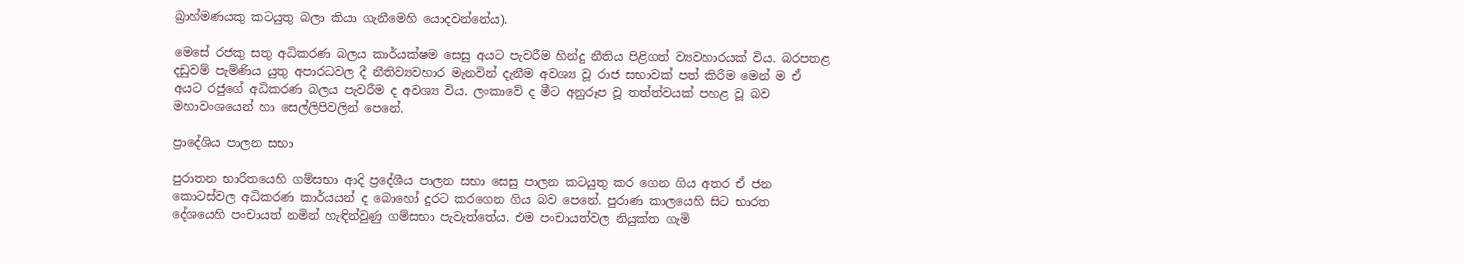බ්‍රාහ්මණයකු කටයුතු බලා කියා ගැනීමෙහි යොදවන්නේය).

මෙසේ රජකු සතු අධිකරණ බලය කාර්යක්ෂම සෙසු අයට පැවරීම හින්දු නීතිය පිළිගත් ව්‍යවහාරයක් විය. බරපතළ දඩුවම් පැම්ණිය යුතු අපාරධවල දී නීතිව්‍යවහාර මැනවින් දැනීම අවශ්‍ය වූ රාජ සභාවක් පත් කිරීම මෙන් ම ඒ අයට රජුගේ අධිකරණ බලය පැවරීම ද අවශ්‍ය විය. ලංකා‍වේ ද මීට අනුරූප වූ තත්ත්වයක් පහළ වූ බව මහාවංශයෙන් හා සෙල්ලිපිවලින් පෙනේ.

ප්‍රාදේශිය පාලන සභා

පුරාතන භාරිතයෙහි ගම්සභා ආදි ප්‍රදේශීය පාලන සභා සෙසු පාලන කටයුතු කර ගෙන ගිය අතර ඒ ජන කොටස්වල අධිකරණ කාර්යයන් ද බොහෝ දුරට කරගෙන ගිය බව පෙනේ. පුරාණ කාලයෙහි සිට භාරත දේශයෙහි පංචායත් නමින් හැඳින්වුණු ගම්සභා පැවැත්තේය. එම පංචායත්වල නියුක්ත ගැමි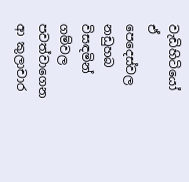වැඩිහිටියෝ ඒ පෙදෙස්වල නඩුහබ විසඳමින් ගම්වල පවත්වාගෙන ආ කුලාචාර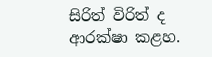සිරිත් විරිත් ද ආරක්ෂා කළහ.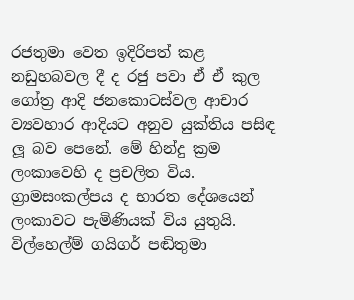රජතුමා වෙත ඉදිරිපත් කළ නඩුහබවල දී ද රජු පවා ඒ ඒ කුල ගෝත්‍ර ආදි ජනකොටස්වල ආචාර ව්‍යවහාර ආදියට අනුව යුක්තිය පසිඳ ලූ‍ බව පෙනේ. මේ හින්දු ක්‍රම ලංකාවෙහි ද ප්‍රචලිත විය. ග්‍රාමසංකල්පය ද භාරත දේශයෙන් ලංකාවට පැමිණියක් විය යුතුයි. විල්හෙල්ම් ගයිගර් පඬිතුමා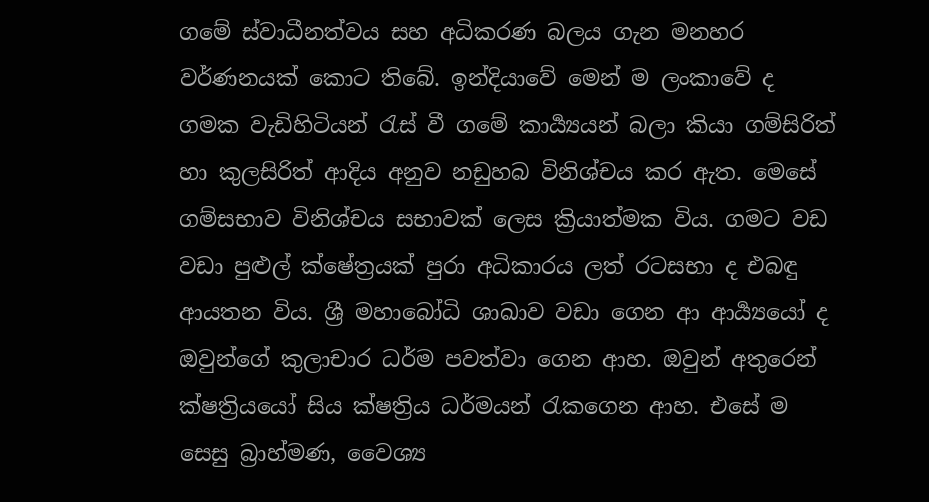ගමේ ස්වාධීනත්වය සහ අධිකරණ බලය ගැන මනහර වර්ණනයක් කොට තිබේ. ඉන්දියාවේ මෙන් ම ලංකාවේ ද ගමක වැඩිහිටියන් රැස් වී ගමේ කාර්‍ය්‍යයන් බලා කියා ගම්සිරිත් හා කුලසිරිත් ආදිය අනුව නඩුහබ විනිශ්චය කර ඇත. මෙසේ ගම්සභාව විනිශ්චය සභාවක් ලෙස ක්‍රියාත්මක විය. ගමට වඩ වඩා පුළුල් ක්ෂේත්‍රයක් පුරා අධිකාරය ලත් රටසභා ද එබඳු ආයතන විය. ශ්‍රී මහාබෝධි ශාඛාව වඩා ගෙන ආ ආර්‍ය්‍යයෝ ද ඔවුන්ගේ කුලාචාර ධර්ම පවත්වා ගෙන ආහ. ඔවුන් අතුරෙන් ක්ෂත්‍රියයෝ සිය ක්ෂත්‍රිය ධර්මයන් රැකගෙන ආහ. එසේ ම සෙසු බ්‍රාහ්මණ, වෛශ්‍ය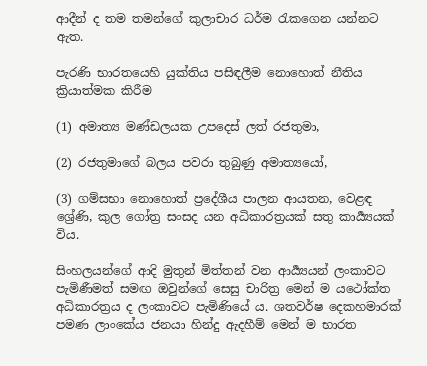ආදීන් ද තම තමන්ගේ කුලාචාර ධර්ම රැකගෙන යන්නට ඇත.

පැරණි භාරතයෙහි යුක්තිය පසිඳලීම නොහොත් නීතිය ක්‍රියාත්මක කිරීම

(1) අමාත්‍ය මණ්ඩලයක උපදෙස් ලත් රජතුමා,

(2) රජතුමාගේ බලය පවරා තුබුණු අමාත්‍යයෝ,

(3) ගම්සභා නොහොත් ප්‍රදේශීය පාලන ආයතන, වෙළඳ ශ්‍රේණි, කුල ගෝත්‍ර සංසද යන අධිකාරත්‍රයක් සතු කාර්‍ය්‍යයක් විය.

සිංහලයන්ගේ ආදි මුතුන් මිත්තන් වන ආර්‍ය්‍යයන් ලංකාවට පැමිණීමත් සමඟ ඔවුන්ගේ සෙසු චාරිත්‍ර මෙන් ම යථෝක්ත අධිකාරත්‍රය ද ලංකාවට පැමිණියේ ය. ශතවර්ෂ දෙකහමාරක් පමණ ලාංකේය ජනයා හින්දු ඇදහීම් මෙන් ම භාරත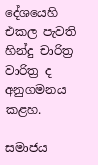දේශයෙහි එකල පැවති හින්දු චාරිත්‍ර වාරිත්‍ර ද අනුගමනය කළහ.

සමාජය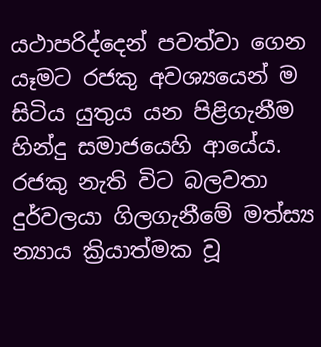යථාපරිද්දෙන් පවත්වා ගෙන යෑමට රජකු අවශ්‍යයෙන් ම සිටිය යුතුය යන පිළිගැනීම හින්දු සමාජයෙහි ආයේය. රජකු නැති විට බලවතා දුර්වලයා ගිලගැනීමේ මත්ස්‍ය න්‍යාය ක්‍රියාත්මක වූ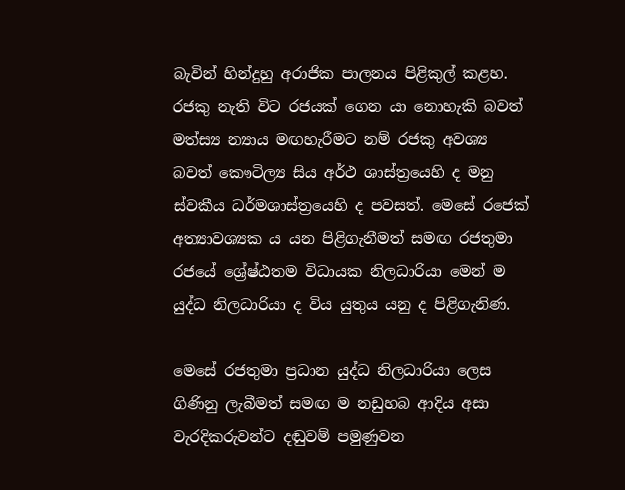බැවින් හින්දුහු අරාජික පාලනය පිළිකුල් කළහ. රජකු නැති විට රජයක් ගෙන යා නොහැකි බවත් මත්‍ස්‍ය න්‍යාය මඟහැරීමට නම් රජකු අවශ්‍ය බවත් කෞටිල්‍ය සිය අර්ථ ශාස්ත්‍රයෙහි ද මනු ස්වකීය ධර්මශාස්ත්‍රයෙහි ද පවසත්. මෙසේ රජෙක් අත්‍යාවශ්‍යක ය යන පිළිගැනීමත් සමඟ රජතුමා රජයේ ශ්‍රේෂ්ඨතම විධායක නිලධාරියා මෙන් ම යුද්ධ නිලධාරියා ද විය යුතුය යනු ද පිළිගැනිණ.

මෙසේ රජතුමා ප්‍රධාන යුද්ධ නිලධාරියා ලෙස ගිණිනු ලැබීමත් සමඟ ම නඩුහබ ආදිය අසා වැරදිකරුවන්ට දඬුවම් පමුණුවන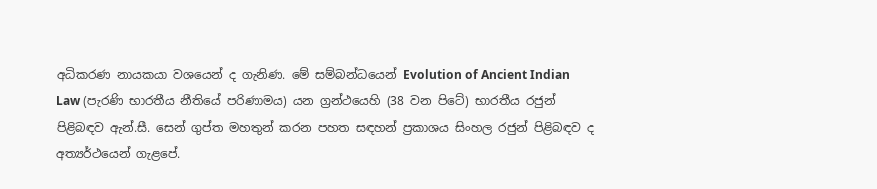අධිකරණ නායකයා වශයෙන් ද ගැනිණ. මේ සම්බන්ධයෙන් Evolution of Ancient Indian Law (පැරණි භාරතීය නීතියේ පරිණාමය) යන ග්‍රන්ථයෙහි (38 වන පිටේ) භාරතීය රජුන් පිළිබඳව ඇන්.සී. සෙන් ගුප්ත මහතුන් කරන පහත සඳහන් ප්‍රකාශය සිංහල රජුන් පිළිබඳව ද අත්‍යර්ථයෙන් ගැළපේ.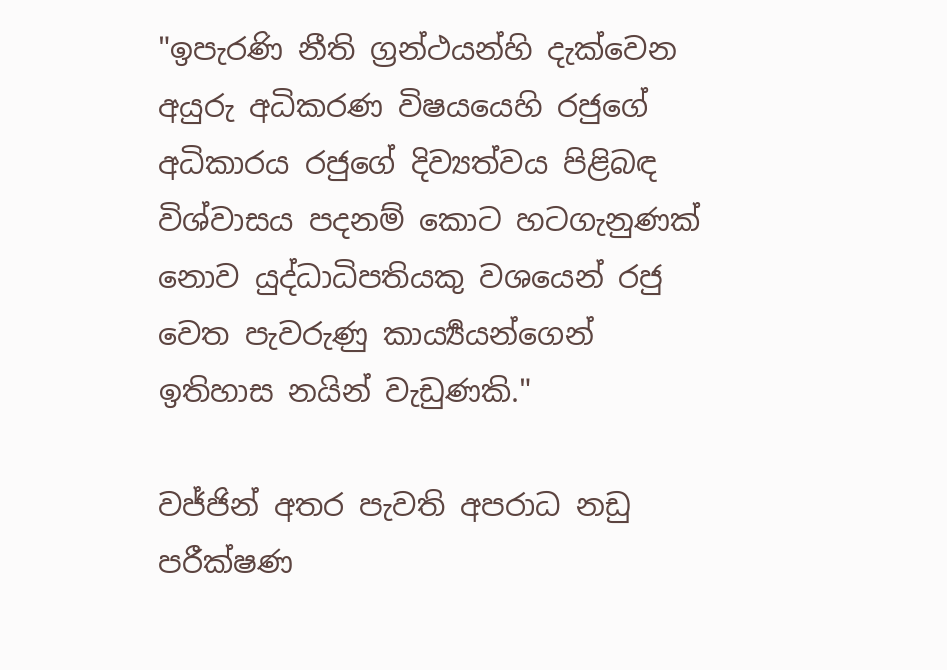"ඉපැරණි නීති ග්‍රන්ථයන්හි දැක්වෙන අයුරු අධිකරණ විෂයයෙහි රජුගේ අධිකාරය රජුගේ දිව්‍යත්වය පිළිබඳ විශ්වාසය පදනම් කොට හටගැනුණක් නොව යුද්ධාධිපතියකු වශයෙන් රජු වෙත පැවරුණු කාර්‍ය්‍යයන්ගෙන් ඉතිහාස නයින් වැඩුණකි."

වජ්ජින් අතර පැවති අපරාධ නඩු පරීක්ෂණ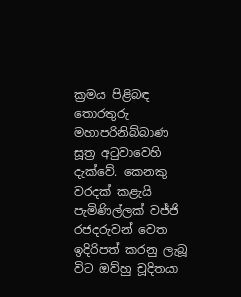ක්‍රමය පිළිබඳ තොරතුරු මහාපරිනිබ්බාණ සූත්‍ර අටුවාවෙහි දැක්වේ. කෙනකු වරදක් කළැයි පැමිණිල්ලක් වජ්ජි රජදරුවන් වෙත ඉදිරිපත් කරනු ලැබූ විට ඔව්හු චූදිතයා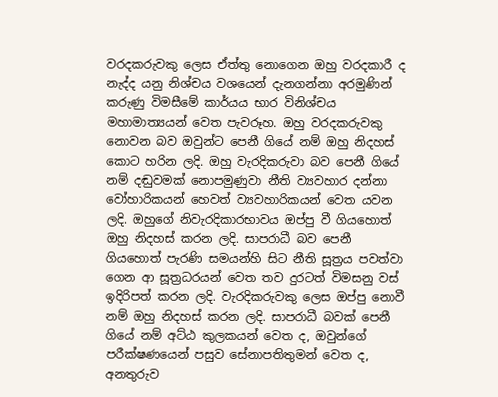වරදකරුවකු ලෙස ඒත්තු නොගෙන ඔහු වරදකාරී ද නැද්ද යනු නිශ්චය වශයෙන් දැනගන්නා අරමුණින් කරුණු විමසීමේ කාර්යය භාර විනිශ්චය මහාමාත්‍යයන් වෙත පැවරූහ. ඔහු වරදකරුවකු නොවන බව ඔවුන්ට පෙනී ගියේ නම් ඔහු නිදහස් කොට හරින ලදි. ඔහු වැරදිකරුවා බව පෙනී ගියේ නම් දඬුවමක් නොපමුණුවා නීති ව්‍යවහාර දන්නා වෝහාරිකයන් හෙවත් ව්‍යවහාරිකයන් වෙත යවන ලදි. ඔහුගේ නිවැරදිකාරභාවය ඔප්පු වී ගියහොත් ඔහු නිදහස් කරන ලදි. සාපරාධී බව පෙනී ගියහොත් පැරණි සමයන්හි සිට නීති සූත්‍රය පවත්වා ගෙන ආ සූත්‍රධරයන් වෙත තව දුරටත් විමසනු වස් ඉදිරිපත් කරන ලදි. වැරදිකරුවකු ලෙස ඔප්පු නොවී නම් ඔහු නිදහස් කරන ලදි. සාපරාධී බවක් පෙනී ගියේ නම් අට්ඨ කුලකයන් වෙත ද, ඔවුන්ගේ පරීක්ෂණයෙන් පසුව සේනාපතිතුමන් වෙත ද, අනතුරුව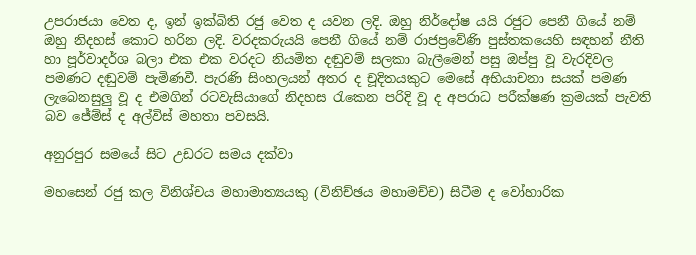උපරාජයා වෙත ද, ඉන් ඉක්බිති රජු වෙත ද යවන ලදි. ඔහු නිර්දෝෂ යයි රජුට පෙනී ගියේ නම් ඔහු නිදහස් කොට හරින ලදි. වරදකරුයයි පෙනී ගියේ නම් රාජප්‍රවේණි පුස්තකයෙහි සඳහන් නීති හා පූර්වාදර්ශ බලා එක එක වරදට නියමිත දඬුවම් සලකා බැලීමෙන් පසු ඔප්පු වූ වැරදිවල පමණට දඬුවම් පැමිණවී. පැරණි සිංහලයන් අතර ද චූදිතයකුට මෙසේ අභියාචනා සයක් පමණ ලැබෙනසුලු වූ ද එමගින් රටවැසියාගේ නිදහස රැකෙන පරිදි වූ ද අපරාධ පරීක්ෂණ ක්‍රමයක් පැවති බව ජේම්ස් ද අල්විස් මහතා පවසයි.

අනුරපුර සමයේ සිට උඩරට සමය දක්වා

මහසෙන් රජු කල විනිශ්චය මහාමාත්‍යයකු (විනිච්ඡය මහාමච්ච) සිටීම ද වෝහාරික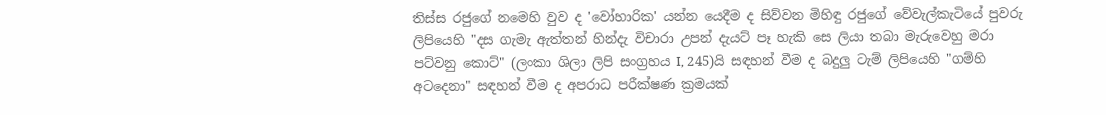තිස්ස රජුගේ නමෙහි වුව ද 'වෝහාරික' යන්න යෙදීම ද සිව්වන මිහිඳු රජුගේ වේවැල්කැටියේ පුවරු ලිපියෙහි "දස ගැමැ ඇත්තන් හින්දැ විචාරා උපන් දැයට් පෑ හැකි සෙ ලියා තබා මැරුවෙහු මරා පට්වනු කොට්" (ලංකා ශිලා ලිපි සංග්‍රහය I, 245)යි සඳහන් වීම ද බදුලු ටැම් ලිපියෙහි "ගම්හි අටදෙනා" සඳහන් වීම ද අපරාධ පරීක්ෂණ ක්‍රමයක්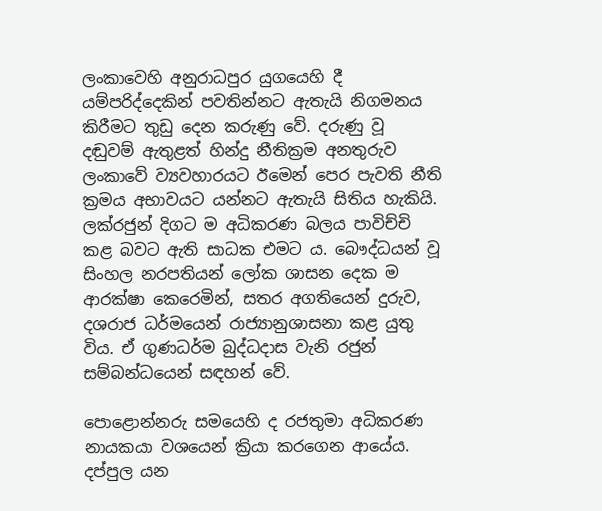ලංකාවෙහි අනුරාධපුර යුගයෙහි දී යම්පරිද්දෙකින් පවතින්නට ඇතැයි නිගමනය කිරීමට තුඩු දෙන කරුණු වේ. දරුණු වූ දඬුවම් ඇතුළත් හින්දු නීතික්‍රම අනතුරුව ලංකාවේ ව්‍යවහාරයට ඊමෙන් පෙර පැවති නීති ක්‍රමය අභාවයට යන්නට ඇතැයි සිතිය හැකියි. ලක්රජුන් දිගට ම අධිකරණ බලය පාවිච්චි කළ බවට ඇති සාධක එමට ය. බෞද්ධයන් වූ සිංහල නරපතියන් ලෝක ශාසන දෙක ම ආරක්ෂා කෙරෙමින්, සතර අගතියෙන් දුරුව, දශරාජ ධර්මයෙන් රාජ්‍යානුශාසනා කළ යුතු විය. ඒ ගුණධර්ම බුද්ධදාස වැනි රජුන් සම්බන්ධයෙන් සඳහන් වේ.

පොළොන්නරු සමයෙහි ද රජතුමා අධිකරණ නායකයා වශයෙන් ක්‍රියා කරගෙන ආයේය. දප්පුල යන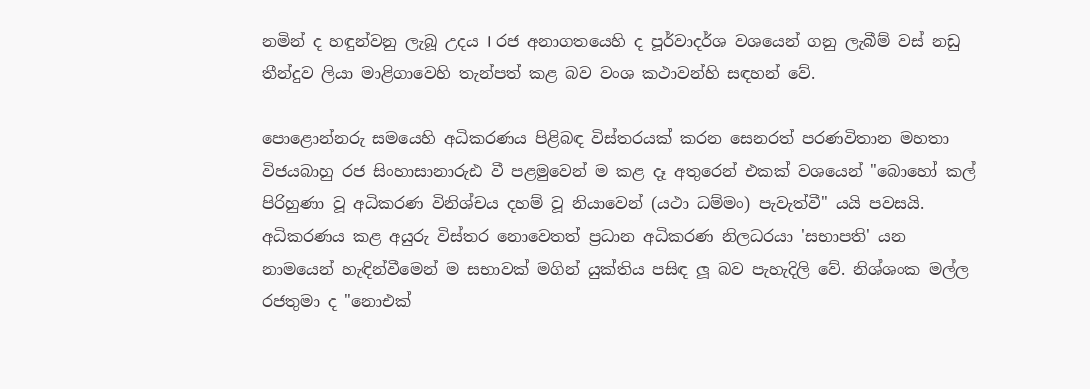නමින් ද හඳුන්වනු ලැබූ උදය I රජ අනාගතයෙහි ද පූර්වාදර්ශ වශයෙන් ගනු ලැබීම් වස් නඩු තීන්දුව ලියා මාළිගාවෙහි තැන්පත් කළ බව වංශ කථාවන්හි සඳහන් වේ.

පොළොන්නරු සමයෙහි අධිකරණය පිළිබඳ විස්තරයක් කරන සෙනරත් පරණවිතාන මහතා විජයබාහු රජ සිංහාසානාරුඪ වී පළමුවෙන් ම කළ දෑ අතුරෙන් එකක් වශයෙන් "බොහෝ කල් පිරිහුණා වූ අධිකරණ විනිශ්චය දහම් වූ නියාවෙන් (යථා ධම්මං) පැවැත්වී" යයි පවසයි. අධිකරණය කළ අයුරු විස්තර නොවෙතත් ප්‍රධාන අධිකරණ නිලධරයා 'සභාපති' යන නාමයෙන් හැඳින්වීමෙන් ම සභාවක් මගින් යුක්තිය පසිඳ ලූ බව පැහැදිලි වේ. නිශ්ශංක මල්ල රජතුමා ද "නොඑක්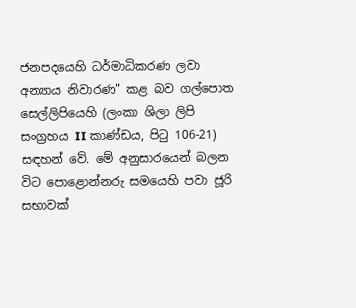ජනපදයෙහි ධර්මාධිකරණ ලවා අන්‍යාය නිවාරණ" කළ බව ගල්පොත සෙල්ලිපියෙහි (ලංකා ශිලා ලිපි සංග්‍රහය II කාණ්ඩය, පිටු 106-21) සඳහන් වේ. මේ අනුසාරයෙන් බලන විට පොළොන්නරු සමයෙහි පවා ජූරි සභාවක්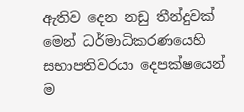ඇතිව දෙන නඩු තීන්දුවක් මෙන් ධර්මාධිකරණයෙහි සභාපතිවරයා දෙපක්ෂයෙන් ම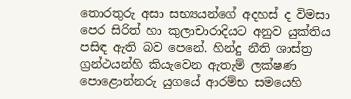තොරතුරු අසා සභ්‍යයන්ගේ අදහස් ද විමසා පෙර සිරිත් හා කුලාචාරාදියට අනුව යුක්තිය පසිඳ ඇති බව පෙනේ. හින්දු නීති ශාස්ත්‍ර ග්‍රන්ථයන්හි කියැවෙන ඇතැම් ලක්ෂණ පොළොන්නරු යුගයේ ආරම්භ සමයෙහි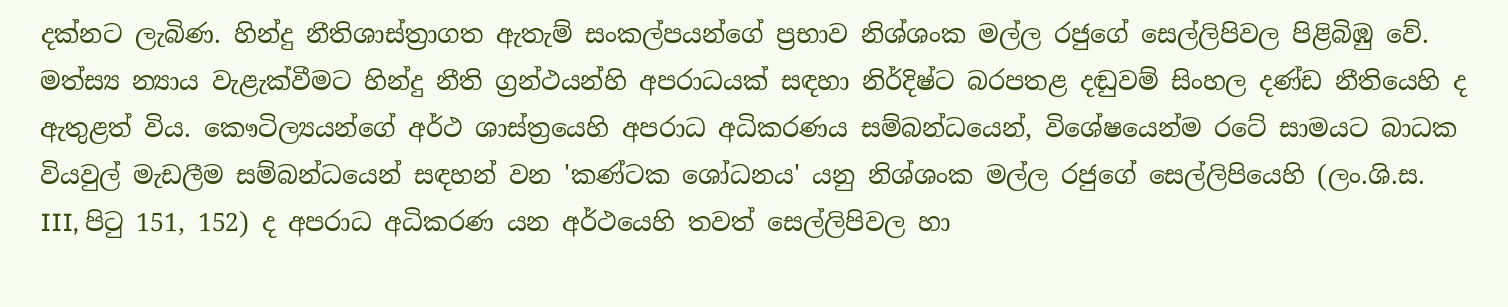දක්නට ලැබිණ. හින්දු නීතිශාස්ත්‍රාගත ඇතැම් සංකල්පයන්ගේ ප්‍රභාව නිශ්ශංක මල්ල රජුගේ සෙල්ලිපිවල පිළිබිඹු වේ. මත්ස්‍ය න්‍යාය වැළැක්වීමට හින්දු නීති ග්‍රන්ථයන්හි අපරාධයක් සඳහා නිර්දිෂ්ට බරපතළ දඬුවම් සිංහල දණ්ඩ නීතියෙහි ද ඇතුළත් විය. කෞටිල්‍යයන්ගේ අර්ථ ශාස්ත්‍රයෙහි අපරාධ අධිකරණය සම්බන්ධයෙන්, විශේෂයෙන්ම රටේ සාමයට බාධක වියවුල් මැඩලීම සම්බන්ධයෙන් සඳහන් වන 'කණ්ටක ශෝධනය' යනු නිශ්ශංක මල්ල රජුගේ සෙල්ලිපියෙහි (ලං.ශි.ස. III, පිටු 151, 152) ද අපරාධ අධිකරණ යන අර්ථයෙහි තවත් සෙල්ලිපිවල හා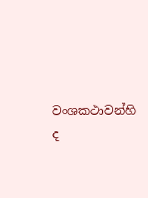වංශකථාවන්හි ද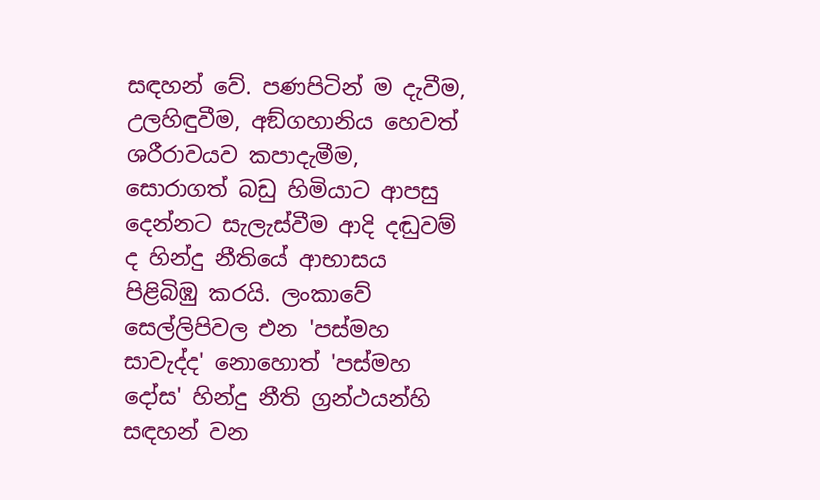සඳහන් වේ. පණපිටින් ම දැවීම, උලහිඳුවීම, අඞ්ගහානිය හෙවත් ශරීරාවයව කපාදැමීම, සොරාගත් බඩු හිමියාට ආපසු දෙන්නට සැලැස්වීම ආදි දඬුවම් ද හින්දු නීතියේ ආභාසය පිළිබිඹු කරයි. ලංකාවේ සෙල්ලිපිවල එන 'පස්මහ සාවැද්ද' නොහොත් 'පස්මහ දෝස' හින්දු නීති ග්‍රන්ථයන්හි සඳහන් වන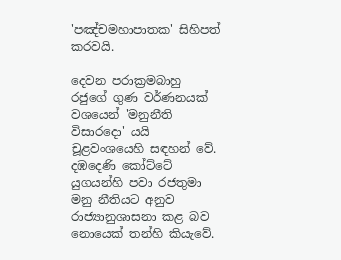'පඤ්චමහාපාතක' සිහිපත් කරවයි.

දෙවන පරාක්‍රමබාහු රජුගේ ගුණ වර්ණනයක් වශයෙන් 'මනුනීති විසාරදො' යයි චූළවංශයෙහි සඳහන් වේ. දඹදෙණි කෝට්ටේ යුගයන්හි පවා රජතුමා මනු නීතියට අනුව රාජ්‍යානුශාසනා කළ බව නොයෙක් තන්හි කියැවේ.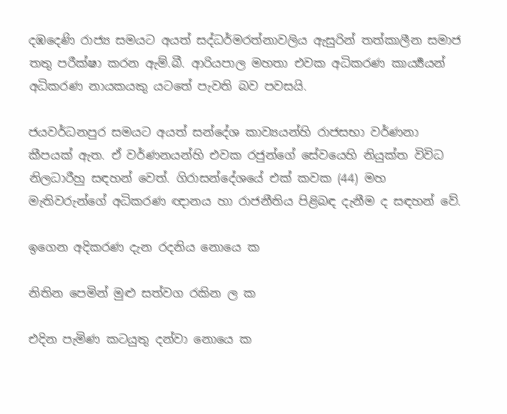දඹදෙණි රාජ්‍ය සමයට අයත් සද්ධර්මරත්නාවලිය ඇසුරින් තත්කාලීන සමාජ තතු පරීක්ෂා කරන ඇම්.බී. ආරියපාල මහතා එවක අධිකරණ කාර්‍ය්‍යයන් අධිකරණ නායකයකු යටතේ පැවති බව පවසයි.

ජයවර්ධනපුර සමයට අයත් සන්දේශ කාව්‍යයන්හි රාජසභා වර්ණනා කීපයක් ඇත. ඒ වර්ණනයන්හි එවක රජුන්ගේ සේවයෙහි නියුක්ත විවිධ නිලධාරීහු සඳහන් වෙත්. ගිරාසන්දේශයේ එක් කවක (44) මහ මැතිවරුන්ගේ අධිකරණ ඥානය හා රාජනීතිය පිළිබඳ දැනීම ද සඳහන් වේ.

ඉගෙන අදිකරණ දැන රදනිය නොයෙ ක

නිතින පෙමින් මුළු සත්වග රකින ල ක

එදින පැමිණ කටයුතු දන්වා නොයෙ ක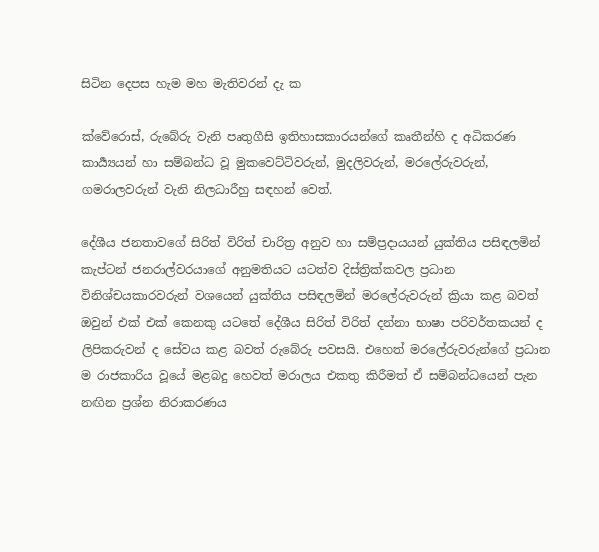සිටින දෙපස හැම මහ මැතිවරන් දැ ක

ක්වේරොස්, රුබේරු වැනි පෘතුගීසි ඉතිහාසකාරයන්ගේ කෘතීන්හි ද අධිකරණ කාර්‍ය්‍යයන් හා සම්බන්ධ වූ මුකවෙට්ටිවරුන්, මුදලිවරුන්, මරලේරුවරුන්, ගමරාලවරුන් වැනි නිලධාරීහු සඳහන් වෙත්.

දේශීය ජනතාවගේ සිරිත් විරිත් චාරිත්‍ර අනුව හා සම්ප්‍රදායයන් යුක්තිය පසිඳලමින් කැප්ටන් ජනරාල්වරයාගේ අනුමතියට යටත්ව දිස්ත්‍රික්කවල ප්‍රධාන විනිශ්චයකාරවරුන් වශයෙන් යුක්තිය පසිඳලමින් මරලේරුවරුන් ක්‍රියා කළ බවත් ඔවුන් එක් එක් කෙනකු යටතේ දේශීය සිරිත් විරිත් දන්නා භාෂා පරිවර්තකයන් ද ලිපිකරුවන් ද සේවය කළ බවත් රුබේරු පවසයි. එහෙත් මරලේරුවරුන්ගේ ප්‍රධාන ම රාජකාරිය වූයේ මළබදු හෙවත් මරාලය එකතු කිරීමත් ඒ සම්බන්ධයෙන් පැන නඟින ප්‍රශ්න නිරාකරණය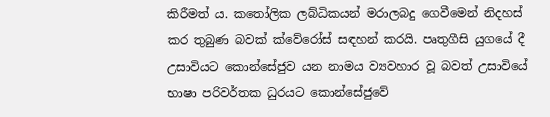කිරීමත් ය. කතෝලික ලබ්ධිකයන් මරාලබදු ගෙවීමෙන් නිදහස් කර තුබුණ බවක් ක්වේරෝස් සඳහන් කරයි. පෘතුගීසි යුගයේ දී උසාවියට කොන්සේජුව යන නාමය ව්‍යවහාර වූ බවත් උසාවියේ භාෂා පරිවර්තක ධුරයට කොන්සේජුවේ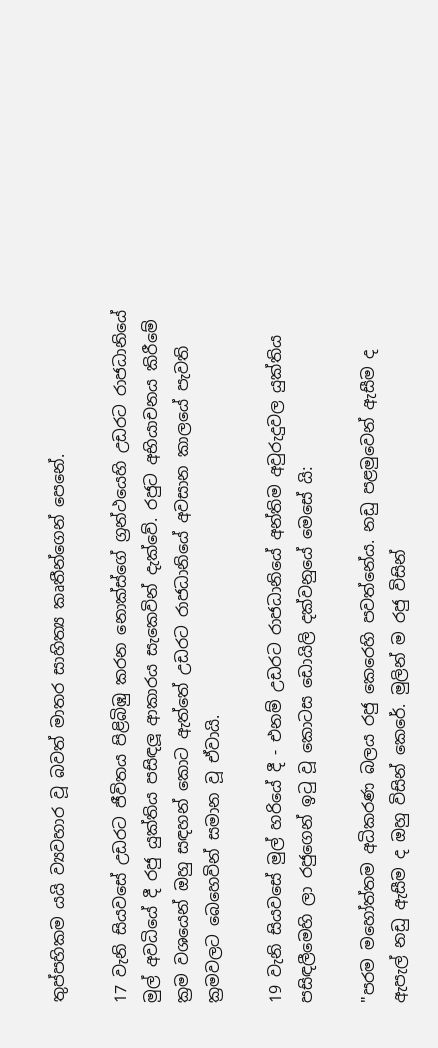තුප්පහිකම යයි ව්‍යවහාර වූ බවත් මාතර සාහිත්‍ය කෘතීන්ගෙන් පෙනේ.

17 වැනි සියවසේ උඩරට ජීවිතය පිළිබිඹු කරන නොක්ස්ගේ ග්‍රන්ථයෙහි උඩරට රාජධානියේ මුල් අවධියේ දී රජු යුක්තිය පසිඳලූ ආකාරය සැකෙවින් දැක්වේ. රජුට අභියාචනය කිරීමේ ක්‍රම වශයෙන් ඔහු සඳහන් කොට ඇත්තේ උඩරට රාජධානියේ අවසාන කාලයේ පැවති ක්‍රමවලට බෙහෙවින් සමාන වූ ඒවායි.

19 වැනි සියවසේ මුල් හරියේ දී - එනම් උඩරට රාජධානියේ අන්තිම අවුරුදුවල යුක්තිය පසිඳලීමෙහි ලා රජුගෙන් ඉටු වූ කොටස ඩොයිලි දක්වනුයේ මෙසේ යි:

"පරම මහෝත්තම අධිකරණ බලය රජු කෙරෙහි පවත්නේය. නඩු පළමුවෙන් ඇසීම ද ඇපැල් නඩු ඇසීම ද ඔහු විසින් කෙරේ. මුලින් ම රජු විසින්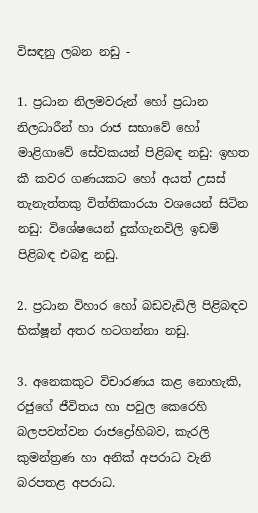විසඳනු ලබන නඩු -

1. ප්‍රධාන නිලමවරුන් හෝ ප්‍රධාන නිලධාරීන් හා රාජ සභාවේ හෝ මාළිගාවේ සේවකයන් පිළිබඳ නඩු: ඉහත කී කවර ගණයකට හෝ අයත් උසස් තැනැත්තකු විත්තිකාරයා වශයෙන් සිටින නඩු: විශේෂයෙන් දුක්ගැනවිලි ඉඩම් පිළිබඳ එබඳු නඩු.

2. ප්‍රධාන විහාර හෝ බඩවැඩිලි පිළිබඳව භික්ෂූන් අතර හටගන්නා නඩු.

3. අනෙකකුට විචාරණය කළ නොහැකි, රජුගේ ජීවිතය හා පවුල කෙරෙහි බලපවත්වන රාජද්‍රෝහිබව, කැරලි කුමන්ත්‍රණ හා අනික් අපරාධ වැනි බරපතළ අපරාධ.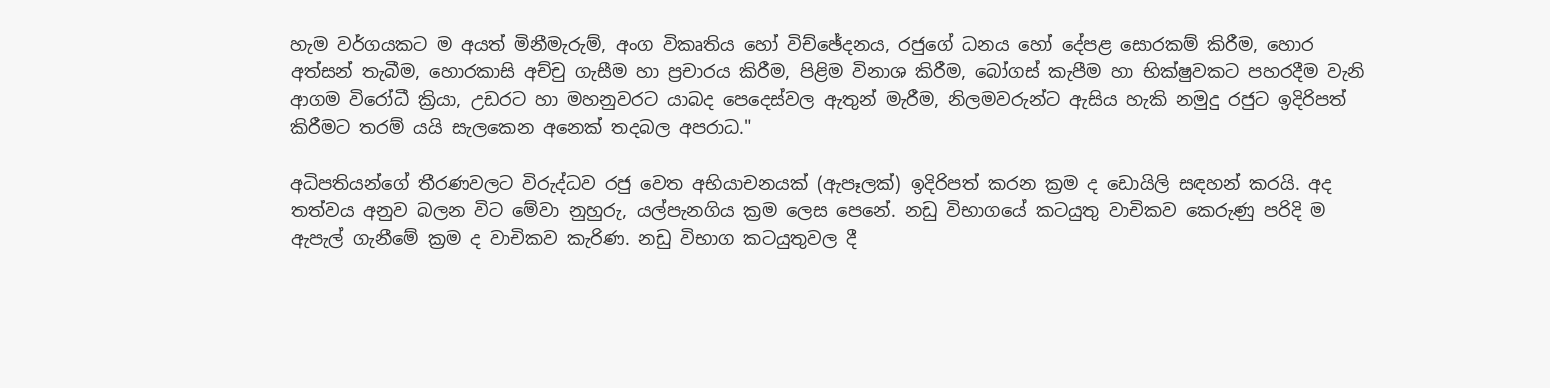හැම වර්ගයකට ම අයත් මිනීමැරුම්, අංග විකෘතිය හෝ විච්ඡේදනය, රජුගේ ධනය හෝ දේපළ සොරකම් කිරීම, හොර අත්සන් තැබීම, හොරකාසි අච්චු ගැසීම හා ප්‍රචාරය කිරීම, පිළිම විනාශ කිරීම, බෝගස් කැපීම හා භික්ෂුවකට පහරදීම වැනි ආගම විරෝධී ක්‍රියා, උඩරට හා මහනුවරට යාබද පෙදෙස්වල ඇතුන් මැරීම, නිලමවරුන්ට ඇසිය හැකි නමුදු රජුට ඉදිරිපත් කිරීමට තරම් යයි සැලකෙන අනෙක් තදබල අපරාධ."

අධිපතියන්ගේ තීරණවලට විරුද්ධව රජු වෙත අභියාචනයක් (ඇපෑලක්) ඉදිරිපත් කරන ක්‍රම ද ඩොයිලි සඳහන් කරයි. අද තත්වය අනුව බලන විට මේවා නුහුරු, යල්පැනගිය ක්‍රම ලෙස පෙනේ. නඩු විභාගයේ කටයුතු වාචිකව කෙරුණු පරිදි ම ඇපැල් ගැනීමේ ක්‍රම ද වාචිකව කැරිණ. නඩු විභාග කටයුතුවල දී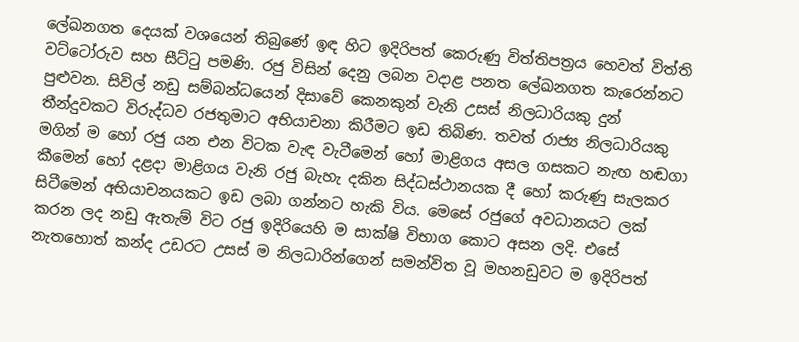ලේඛනගත දෙයක් වශයෙන් තිබුණේ ඉඳ හිට ඉදිරිපත් කෙරුණු විත්තිපත්‍රය හෙවත් විත්ති වට්ටෝරුව සහ සීට්ටු පමණි. රජු විසින් දෙනු ලබන වදාළ පනත ලේඛනගත කැරෙන්නට පුළුවන. සිවිල් නඩු සම්බන්ධයෙන් දිසාවේ කෙනකුන් වැනි උසස් නිලධාරියකු දුන් තීන්දුවකට විරුද්ධව රජතුමාට අභියාචනා කිරීමට ඉඩ තිබිණ. තවත් රාජ්‍ය නිලධාරියකු මගින් ම හෝ රජු යන එන විටක වැඳ වැටීමෙන් හෝ මාළිගය අසල ගසකට නැඟ හඬගා කීමෙන් හෝ දළදා මාළිගය වැනි රජු බැහැ දකින සිද්ධස්ථානයක දී හෝ කරුණු සැලකර සිටීමෙන් අභියාචනයකට ඉඩ ලබා ගන්නට හැකි විය. මෙසේ රජුගේ අවධානයට ලක් කරන ලද නඩු ඇතැම් විට රජු ඉදිරියෙහි ම සාක්ෂි විභාග කොට අසන ලදි. එසේ නැතහොත් කන්ද උඩරට උසස් ම නිලධාරින්ගෙන් සමන්විත වූ මහනඩුවට ම ඉදිරිපත්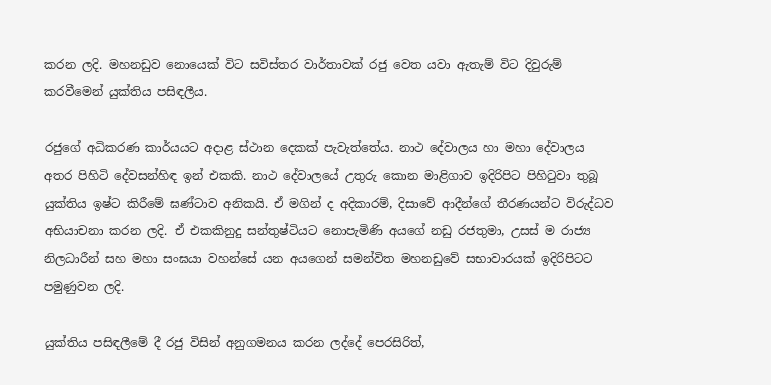කරන ලදි. මහනඩුව නොයෙක් විට සවිස්තර වාර්තාවක් රජු වෙත යවා ඇතැම් විට දිවුරුම් කරවීමෙන් යුක්තිය පසිඳලීය.

රජුගේ අධිකරණ කාර්යයට අදාළ ස්ථාන දෙකක් පැවැත්තේය. නාථ දේවාලය හා මහා දේවාලය අතර පිහිටි දේවසන්හිඳ ඉන් එකකි. නාථ දේවාලයේ උතුරු කොන මාළිගාව ඉදිරිපිට පිහිටුවා තුබූ යුක්තිය ඉෂ්ට කිරීමේ ඝණ්ටාව අනිකයි. ඒ මගින් ද අදිකාරම්, දිසාවේ ආදීන්ගේ තීරණයන්ට විරුද්ධව අභියාචනා කරන ලදි. ඒ එකකිනුදු සන්තුෂ්ටියට නොපැමිණි අයගේ නඩු රජතුමා, උසස් ම රාජ්‍ය නිලධාරීන් සහ මහා සංඝයා වහන්සේ යන අයගෙන් සමන්විත මහනඩුවේ සභාවාරයක් ඉදිරිපිටට පමුණුවන ලදි.

යුක්තිය පසිඳලීමේ දී රජු විසින් අනුගමනය කරන ලද්දේ පෙරසිරිත්,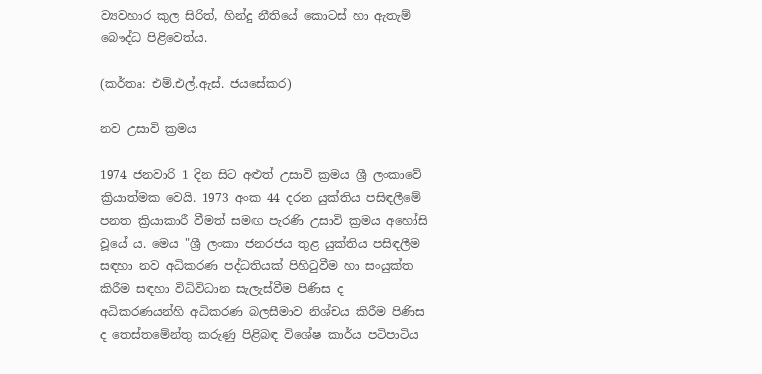ව්‍යවහාර කුල සිරිත්, හින්දු නීතියේ කොටස් හා ඇතැම් බෞද්ධ පිළිවෙත්ය.

(කර්තෘ: එම්.එල්.ඇස්. ජයසේකර)

නව උසාවි ක්‍රමය

1974 ජනවාරි 1 දින සිට අළුත් උසාවි ක්‍රමය ශ්‍රී ලංකාවේ ක්‍රියාත්මක වෙයි. 1973 අංක 44 දරන යුක්තිය පසිඳලීමේ පනත ක්‍රියාකාරී වීමත් සමඟ පැරණි උසාවි ක්‍රමය අහෝසි වූයේ ය. මෙය "ශ්‍රී ලංකා ජනරජය තුළ යුක්තිය පසිඳලීම සඳහා නව අධිකරණ පද්ධතියක් පිහිටුවීම හා සංයුක්ත කිරීම සඳහා විධිවිධාන සැලැස්වීම පිණිස ද අධිකරණයන්හි අධිකරණ බලසීමාව නිශ්චය කිරීම පිණිස ද තෙස්තමේන්තු කරුණු පිළිබඳ විශේෂ කාර්ය පටිපාටිය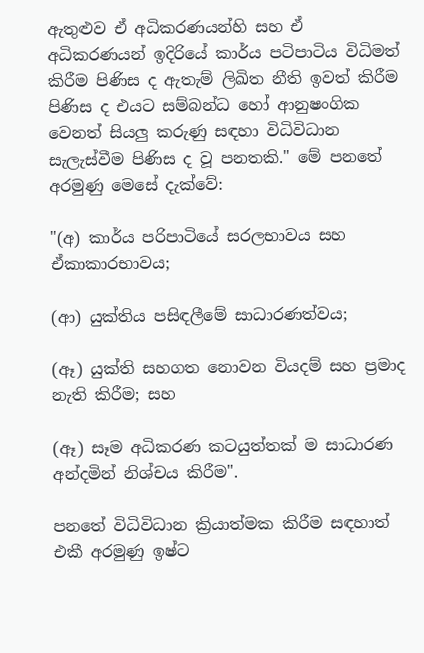ඇතුළුව ඒ අධිකරණයන්හි සහ ඒ අධිකරණයන් ඉදිරියේ කාර්ය පටිපාටිය විධිමත් කිරීම පිණිස ද ඇතැම් ලිඛිත නීති ඉවත් කිරීම පිණිස ද එයට සම්බන්ධ හෝ ආනුෂංගික වෙනත් සියලු කරුණු සඳහා විධිවිධාන සැලැස්වීම පිණිස ද වූ පනතකි." මේ පනතේ අරමුණු මෙසේ දැක්වේ:

"(අ) කාර්ය පරිපාටියේ සරලභාවය සහ ඒකාකාරභාවය;

(ආ) යුක්තිය පසිඳලීමේ සාධාරණත්වය;

(ඈ) යුක්ති සහගත නොවන වියදම් සහ ප්‍රමාද නැති කිරීම; සහ

(ඈ) සෑම අධිකරණ කටයුත්තක් ම සාධාරණ අන්දමින් නිශ්චය කිරීම".

පනතේ විධිවිධාන ක්‍රියාත්මක කිරීම සඳහාත් එකී අරමුණු ඉෂ්ට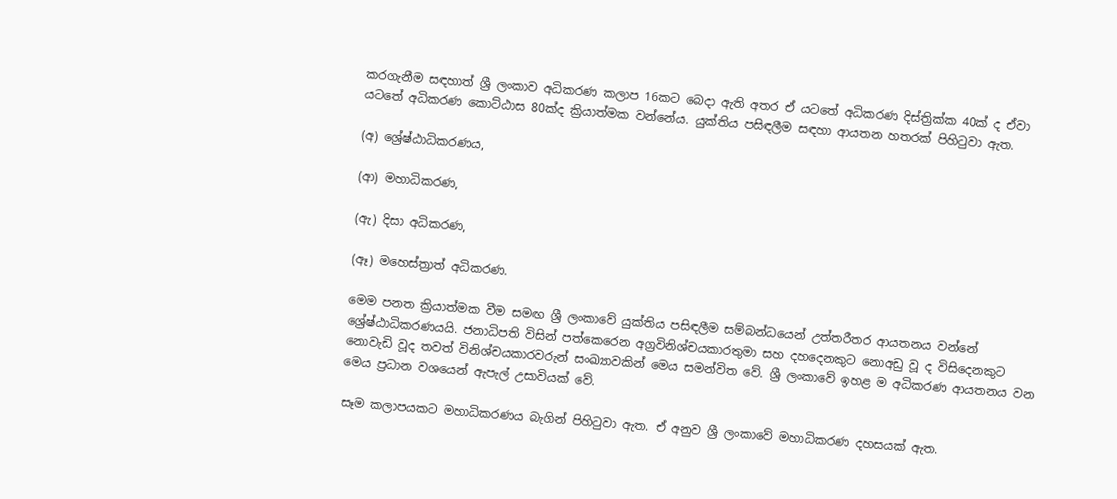කරගැනීම සඳහාත් ශ්‍රී ලංකාව අධිකරණ කලාප 16කට බෙදා ඇති අතර ඒ යටතේ අධිකරණ දිස්ත්‍රික්ක 40ක් ද ඒවා යටතේ අධිකරණ කොට්ඨාස 80ක්ද ක්‍රියාත්මක වන්නේය. යුක්තිය පසිඳලීම සඳහා ආයතන හතරක් පිහිටුවා ඇත.

(අ) ශ්‍රේෂ්ඨාධිකරණය,

(ආ) මහාධිකරණ,

(ඇ) දිසා අධිකරණ,

(ඈ) මහෙස්ත්‍රාත් අධිකරණ.

මෙම පනත ක්‍රියාත්මක වීම සමඟ ශ්‍රී ලංකාවේ යුක්තිය පසිඳලීම සම්බන්ධයෙන් උත්තරීතර ආයතනය වන්නේ ශ්‍රේෂ්ඨාධිකරණයයි. ජනාධිපති විසින් පත්කෙරෙන අග්‍රවිනිශ්චයකාරතුමා සහ දහදෙනකුට නොඅඩු වූ ද විසිදෙනකුට නොවැඩි වූද තවත් විනිශ්චයකාරවරුන් සංඛ්‍යාවකින් මෙය සමන්විත වේ. ශ්‍රී ලංකාවේ ඉහළ ම අධිකරණ ආයතනය වන මෙය ප්‍රධාන වශයෙන් ඇපැල් උසාවියක් වේ.

සෑම කලාපයකට මහාධිකරණය බැගින් පිහිටුවා ඇත. ඒ අනුව ශ්‍රී ලංකාවේ මහාධිකරණ දහසයක් ඇත.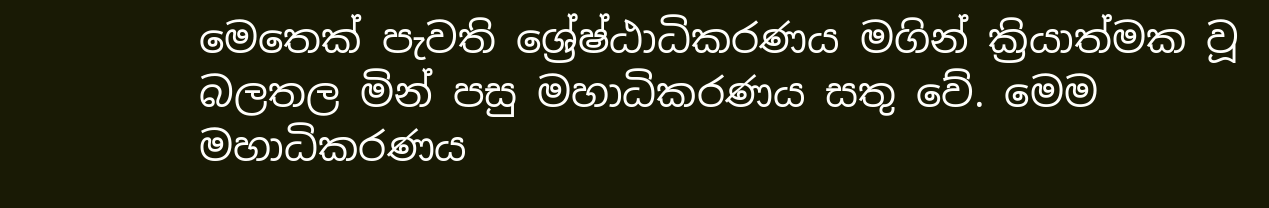මෙතෙක් පැවති ශ්‍රේෂ්ඨාධිකරණය මගින් ක්‍රියාත්මක වූ බලතල මින් පසු මහාධිකරණය සතු වේ. මෙම මහාධිකරණය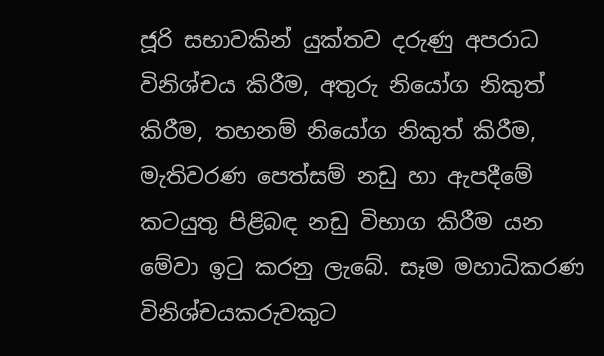ජූරි සභාවකින් යුක්තව දරුණු අපරාධ විනිශ්චය කිරීම, අතුරු නියෝග නිකුත් කිරීම, තහනම් නියෝග නිකුත් කිරීම, මැතිවරණ පෙත්සම් නඩු හා ඇපදීමේ කටයුතු පිළිබඳ නඩු විභාග කිරීම යන මේවා ඉටු කරනු ලැබේ. සෑම මහාධිකරණ විනිශ්චයකරුවකුට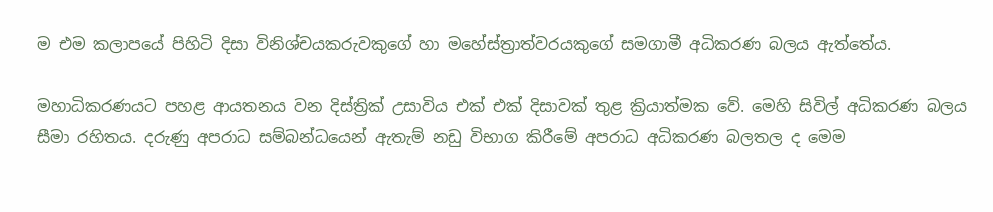ම එම කලාපයේ පිහිටි දිසා විනිශ්චයකරුවකුගේ හා මහේස්ත්‍රාත්වරයකුගේ සමගාමී අධිකරණ බලය ඇත්තේය.

මහාධිකරණයට පහළ ආයතනය වන දිස්ත්‍රික් උසාවිය එක් එක් දිසාවක් තුළ ක්‍රියාත්මක වේ. මෙහි සිවිල් අධිකරණ බලය සීමා රහිතය. දරුණු අපරාධ සම්බන්ධයෙන් ඇතැම් නඩු විභාග කිරීමේ අපරාධ අධිකරණ බලතල ද මෙම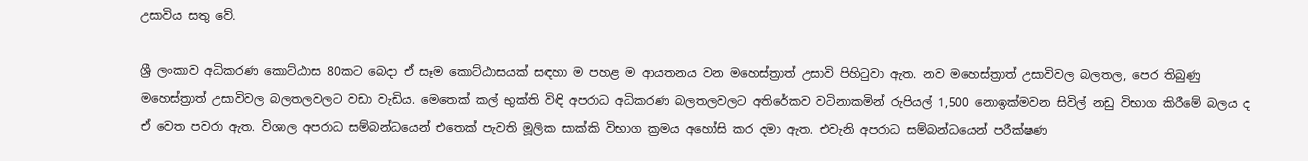උසාවිය සතු වේ.

ශ්‍රී ලංකාව අධිකරණ කොට්ඨාස 80කට බෙදා ඒ සෑම කොට්ඨාසයක් සඳහා ම පහළ ම ආයතනය වන මහෙස්ත්‍රාත් උසාවි පිහිටුවා ඇත. නව මහෙස්ත්‍රාත් උසාවිවල බලතල, පෙර තිබුණු මහෙස්ත්‍රාත් උසාවිවල බලතලවලට වඩා වැඩිය. මෙතෙක් කල් භුක්ති විඳි අපරාධ අධිකරණ බලතලවලට අතිරේකව වටිනාකමින් රුපියල් 1,500 නොඉක්මවන සිවිල් නඩු විභාග කිරීමේ බලය ද ඒ වෙත පවරා ඇත. විශාල අපරාධ සම්බන්ධයෙන් එතෙක් පැවති මූලික සාක්කි විභාග ක්‍රමය අහෝසි කර දමා ඇත. එවැනි අපරාධ සම්බන්ධයෙන් පරීක්ෂණ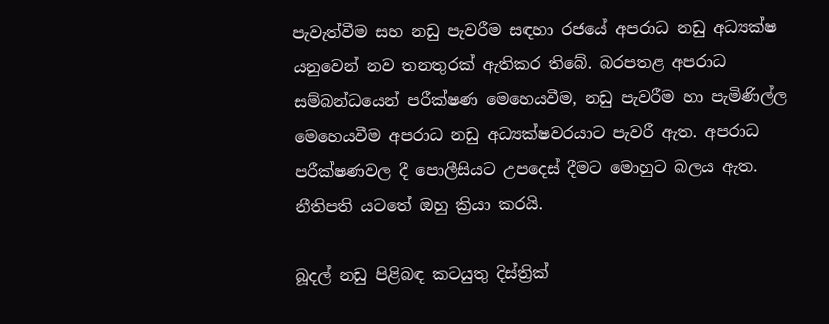පැවැත්වීම සහ නඩු පැවරීම සඳහා රජයේ අපරාධ නඩු අධ්‍යක්ෂ යනුවෙන් නව තනතුරක් ඇතිකර තිබේ. බරපතළ අපරාධ සම්බන්ධයෙන් පරීක්ෂණ මෙහෙයවීම, නඩු පැවරීම හා පැමිණිල්ල මෙහෙයවීම අපරාධ නඩු අධ්‍යක්ෂවරයාට පැවරී ඇත. අපරාධ පරීක්ෂණවල දී පොලීසියට උපදෙස් දීමට මොහුට බලය ඇත. නීතිපති යටතේ ඔහු ක්‍රියා කරයි.

බූදල් නඩු පිළිබඳ කටයුතු දිස්ත්‍රික්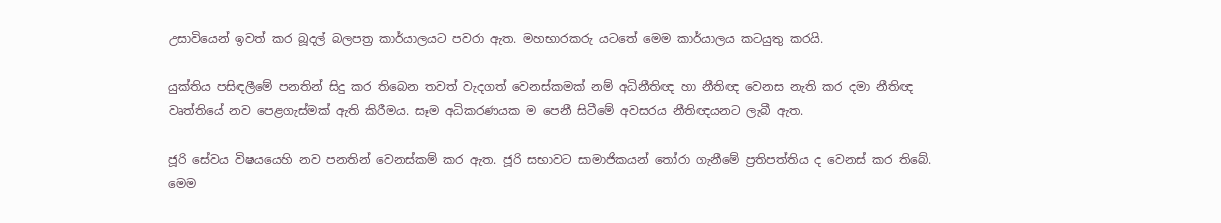උසාවියෙන් ඉවත් කර බූදල් බලපත්‍ර කාර්යාලයට පවරා ඇත. මහභාරකරු යටතේ මෙම කාර්යාලය කටයුතු කරයි.

යුක්තිය පසිඳලීමේ පනතින් සිදු කර තිබෙන තවත් වැදගත් වෙනස්කමක් නම් අධිනීතිඥ හා නීතිඥ වෙනස නැති කර දමා නීතිඥ වෘත්තියේ නව පෙළගැස්මක් ඇති කිරීමය. සෑම අධිකරණයක ම පෙනී සිටීමේ අවසරය නීතිඥයනට ලැබී ඇත.

ජූරි සේවය විෂයයෙහි නව පනතින් වෙනස්කම් කර ඇත. ජූරි සභාවට සාමාජිකයන් තෝරා ගැනීමේ ප්‍රතිපත්තිය ද වෙනස් කර තිබේ. මෙම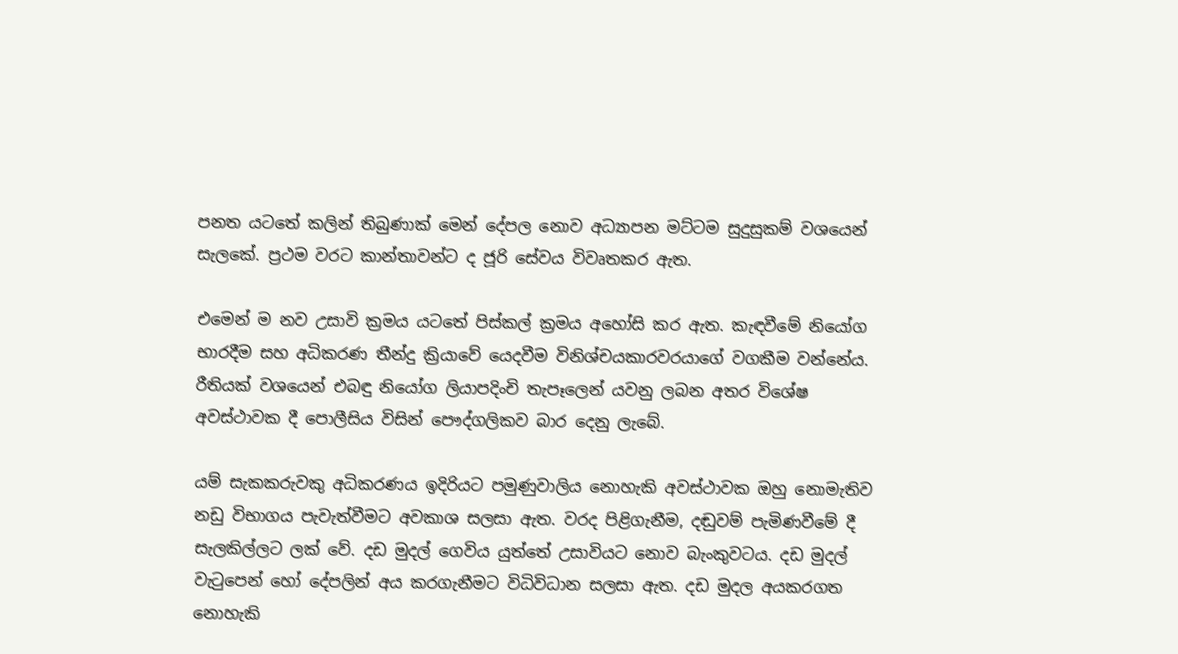පනත යටතේ කලින් තිබුණාක් මෙන් දේපල නොව අධ්‍යාපන මට්ටම සුදුසුකම් වශයෙන් සැලකේ. ප්‍රථම වරට කාන්තාවන්ට ද ජූරි සේවය විවෘතකර ඇත.

එමෙන් ම නව උසාවි ක්‍රමය යටතේ පිස්කල් ක්‍රමය අහෝසි කර ඇත. කැඳවීමේ නියෝග භාරදීම සහ අධිකරණ තීන්දු ක්‍රියාවේ යෙදවීම විනිශ්චයකාරවරයාගේ වගකීම වන්නේය. රීතියක් වශයෙන් එබඳු නියෝග ලියාපදිංචි තැපෑලෙන් යවනු ලබන අතර විශේෂ අවස්ථාවක දී පොලීසිය විසින් පෞද්ගලිකව බාර දෙනු ලැබේ.

යම් සැකකරුවකු අධිකරණය ඉදිරියට පමුණුවාලිය නොහැකි අවස්ථාවක ඔහු නොමැතිව නඩු විභාගය පැවැත්වීමට අවකාශ සලසා ඇත. වරද පිළිගැනීම, දඬුවම් පැමිණවීමේ දී සැලකිල්ලට ලක් වේ. දඩ මුදල් ගෙවිය යුත්තේ උසාවියට නොව බැංකුවටය. දඩ මුදල් වැටුපෙන් හෝ දේපලින් අය කරගැනීමට විධිවිධාන සලසා ඇත. දඩ මුදල අයකරගත නොහැකි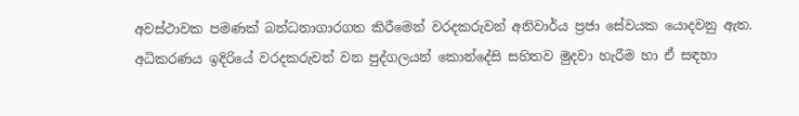අවස්ථාවක පමණක් බන්ධනාගාරගත කිරීමෙන් වරදකරුවන් අනිවාර්ය ප්‍රජා සේවයක යොදවනු ඇත. අධිකරණය ඉදිරියේ වරදකරුවන් වන පුද්ගලයන් කොන්දේසි සහිතව මුදවා හැරීම හා ඒ සඳහා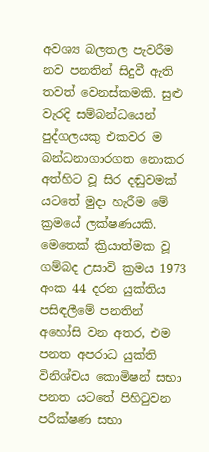අවශ්‍ය බලතල පැවරීම නව පනතින් සිදුවී ඇති තවත් වෙනස්කමකි. සුළු වැරදි සම්බන්ධයෙන් පුද්ගලයකු එකවර ම බන්ධනාගාරගත නොකර අත්හිට වූ සිර දඬුවමක් යටතේ මුදා හැරීම මේ ක්‍රමයේ ලක්ෂණයකි. මෙතෙක් ක්‍රියාත්මක වූ ගම්බද උසාවි ක්‍රමය 1973 අංක 44 දරන යුක්තිය පසිඳලීමේ පනතින් අහෝසි වන අතර, එම පනත අපරාධ යුක්ති විනිශ්චය කොමිෂන් සභා පනත යටතේ පිහිටුවන පරීක්ෂණ සභා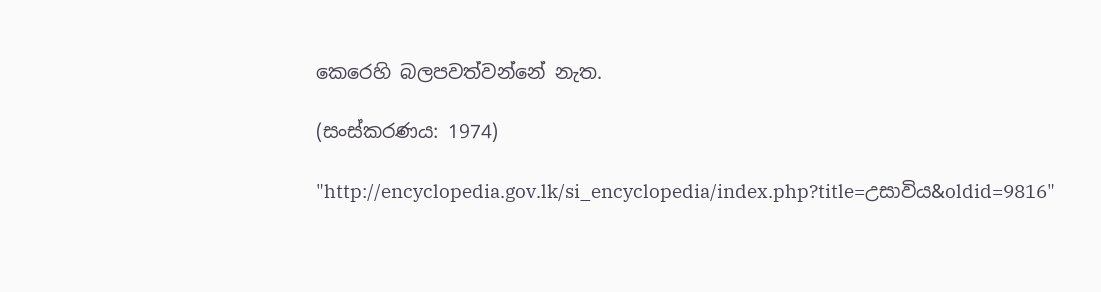කෙරෙහි බලපවත්වන්නේ නැත.

(සංස්කරණය: 1974)

"http://encyclopedia.gov.lk/si_encyclopedia/index.php?title=උසාවිය&oldid=9816"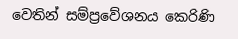වෙතින් සම්ප්‍රවේශනය කෙරිණි